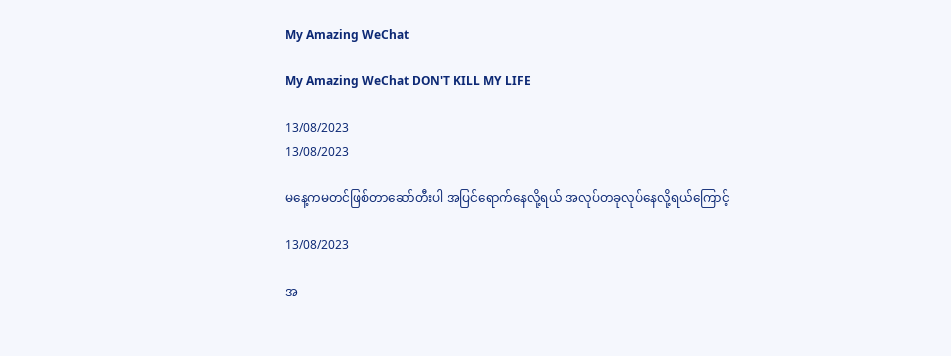My Amazing WeChat

My Amazing WeChat DON'T KILL MY LIFE

13/08/2023
13/08/2023

မနေ့ကမတင်ဖြစ်တာဆော်တီးပါ အပြင်ရောက်နေလို့ရယ် အလုပ်တခုလုပ်နေလို့ရယ်ကြောင့်

13/08/2023

အ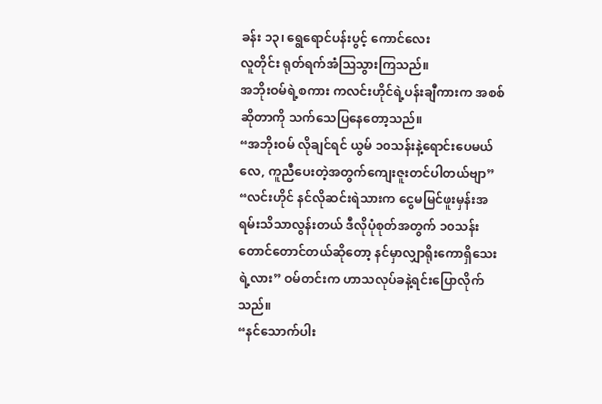ခန်း ၁၃၊ ရွေရောင်ပန်းပွင့် ကောင်လေး
လူတိုင်း ရုတ်ရက်အံဩသွားကြသည်။
အဘိုးဝမ်ရဲ့စကား ကလင်းဟိုင်ရဲ့ပန်းချီကားက အစစ်ဆိုတာကို သက်သေပြနေတော့သည်။
“အဘိုးဝမ် လိုချင်ရင် ယွမ် ၁၀သန်းနဲ့ရောင်းပေမယ်လေ, ကူညီပေးတဲ့အတွက်ကျေးဇူးတင်ပါတယ်ဗျာ”
“လင်းဟိုင် နင်လိုဆင်းရဲသားက ငွေမမြင်ဖူးမှန်းအရမ်းသိသာလွန်းတယ် ဒီလိုပုံစုတ်အတွက် ၁၀သန်းတောင်တောင်တယ်ဆိုတော့ နင်မှာလျှာရိုးကောရှိသေးရဲ့လား” ဝမ်တင်းက ဟာသလုပ်ခနဲ့ရင်းပြောလိုက်သည်။
“နင်သောက်ပါး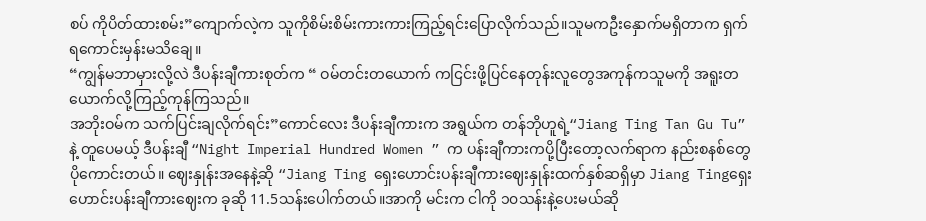စပ် ကိုပိတ်ထားစမ်း”ကျောက်လဲ့က သူကိုစိမ်းစိမ်းကားကားကြည့်ရင်းပြောလိုက်သည်။သူမကဦးနှောက်မရှိတာက ရှက်ရကောင်းမှန်းမသိချေ။
“ကျွန်မဘာမှားလို့လဲ ဒီပန်းချီကားစုတ်က “ ဝမ်တင်းတယောက် ကငြင်းဖို့ပြင်နေတုန်းလူတွေအကုန်ကသူမကို အရူးတယောက်လို့ကြည့်ကုန်ကြသည်။
အဘိုးဝမ်က သက်ပြင်းချလိုက်ရင်း”ကောင်လေး ဒီပန်းချီကားက အရွယ်က တန်ဘိုဟူရဲ့“Jiang Ting Tan Gu Tu” နဲ့ တူပေမယ့် ဒီပန်းချီ “Night Imperial Hundred Women ” က ပန်းချီကားကပို့ပြီးတော့လက်ရာက နည်းစနစ်တွေပိုကောင်းတယ်။ ဈေးနှုန်းအနေနဲ့ဆို “Jiang Ting ရှေးဟောင်းပန်းချီကားဈေးနှုန်းထက်နှစ်ဆရှိမှာ Jiang Tingရှေးဟောင်းပန်းချီကားဈေးက ခုဆို 11.5သန်းပေါက်တယ်။အာကို မင်းက ငါကို ၁၀သန်းနဲ့ပေးမယ်ဆို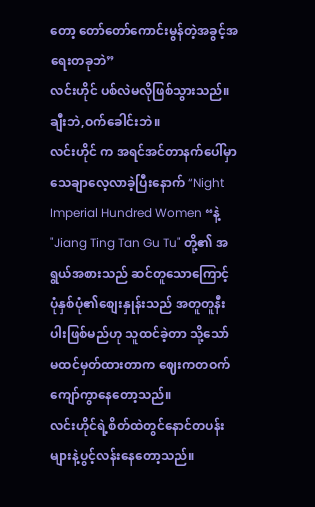တော့ တော်တော်ကောင်းမွန်တဲ့အခွင့်အရေးတခုဘဲ”
လင်းဟိုင် ပစ်လဲမလိုဖြစ်သွားသည်။ ချီးဘဲ,ဝက်ခေါင်းဘဲ။
လင်းဟိုင် က အရင်အင်တာနက်ပေါ်မှာသေချာလေ့လာခဲ့ပြီးနောက် “Night Imperial Hundred Women “နဲ့ "Jiang Ting Tan Gu Tu" တို့၏ အရွယ်အစားသည် ဆင်တူသောကြောင့် ပုံနှစ်ပုံ၏စျေးနှုန်းသည် အတူတူနီးပါးဖြစ်မည်ဟု သူထင်ခဲ့တာ သို့သော် မထင်မှတ်ထားတာက ဈေးကတဝက်ကျော်ကွာနေတော့သည်။
လင်းဟိုင်ရဲ့စိတ်ထဲတွင်နောင်တပန်းများနဲ့ပွင့်လန်းနေတော့သည်။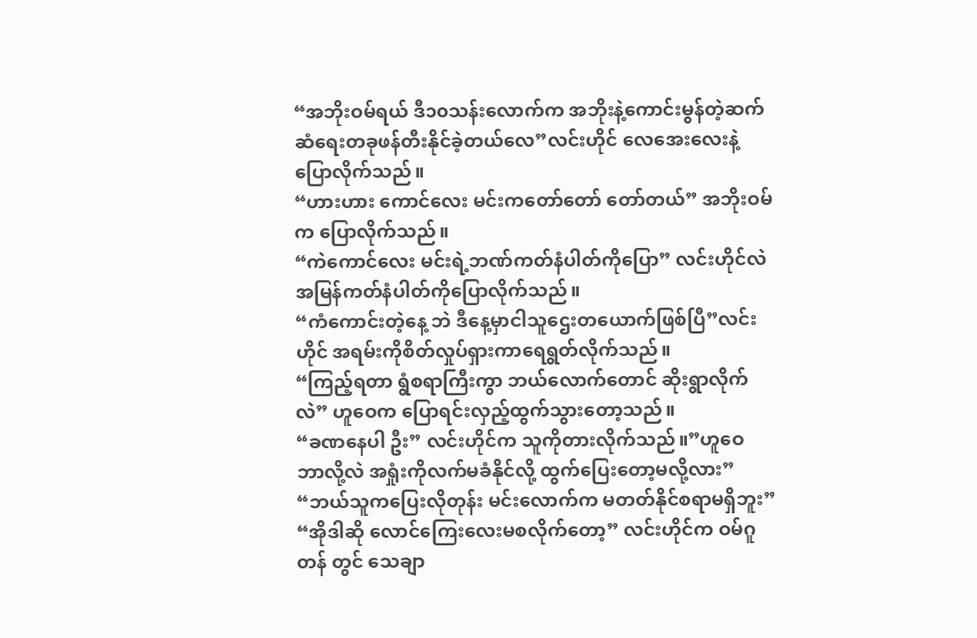“အဘိုးဝမ်ရယ် ဒီ၁၀သန်းလောက်က အဘိုးနဲ့ကောင်းမွန်တဲ့ဆက်ဆံရေးတခုဖန်တီးနိုင်ခဲ့တယ်လေ”လင်းဟိုင် လေအေးလေးနဲ့ပြောလိုက်သည်။
“ဟားဟား ကောင်လေး မင်းကတော်တော် တော်တယ်” အဘိုးဝမ်က ပြောလိုက်သည်။
“ကဲကောင်လေး မင်းရဲ့ဘဏ်ကတ်နံပါတ်ကိုပြော” လင်းဟိုင်လဲအမြန်ကတ်နံပါတ်ကိုပြောလိုက်သည်။
“ကံကောင်းတဲ့နေ့ ဘဲ ဒီနေ့မှာငါသူဌေးတယောက်ဖြစ်ပြီ”လင်းဟိုင် အရမ်းကိုစိတ်လှုပ်ရှားကာရေရွတ်လိုက်သည်။
“ကြည့်ရတာ ရွံစရာကြီးကွာ ဘယ်လောက်တောင် ဆိုးရွာလိုက်လဲ” ဟူဝေက ပြောရင်းလှည့်ထွက်သွားတော့သည်။
“ခဏနေပါ ဦး” လင်းဟိုင်က သူကိုတားလိုက်သည်။”ဟူဝေ ဘာလို့လဲ အရှုံးကိုလက်မခံနိုင်လို့ ထွက်ပြေးတော့မလို့လား”
“ဘယ်သူကပြေးလိုတုန်း မင်းလောက်က မတတ်နိုင်စရာမရှိဘူး”
“အိုဒါဆို လောင်ကြေးလေးမစလိုက်တော့” လင်းဟိုင်က ဝမ်ဂူတန် တွင် သေချာ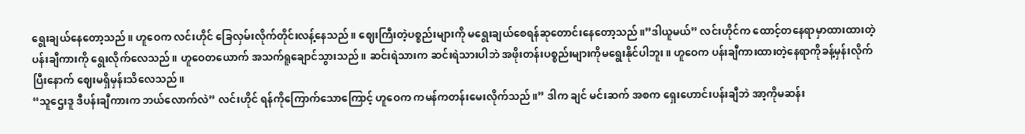ရွေးချယ်နေတော့သည်။ ဟူဝေက လင်းဟိုင် ခြေလှမ်းလိုက်တိုင်းလန့်နေသည်။ ဈေးကြီးတဲ့ပစ္စည်းများကို မရွေးချယ်စေရန်ဆုတောင်းနေတော့သည်။”ဒါယူမယ်” လင်းဟိုင်က ထောင့်တနေရာမှာထားထားတဲ့ပန်းချီကားကို ရွေးလိုက်လေသည်။ ဟူဝေတယောက် အသက်ရူချောင်သွားသည်။ ဆင်းရဲသားက ဆင်းရဲသားပါဘဲ အဖိုးတန်းပစ္စည်းများကိုမရွေးနိုင်ပါဘူး။ ဟူဝေက ပန်းချီကားထားတဲ့နေရာကိုခန့်မှန်းလိုက်ပြီးနောက် ဈေးမရှိမှန်းသိလေသည်။
“သူဌေးဒူ ဒီပန်းချီကားက ဘယ်လောက်လဲ” လင်းဟိုင် ရန်ကိုကြောက်သောကြောင့် ဟူဝေက ကမန်ကတန်းမေးလိုက်သည်။” ဒါက ချင် မင်းဆက် အစက ရှေးဟောင်းပန်းချီဘဲ အာ့ကိုမဆန်း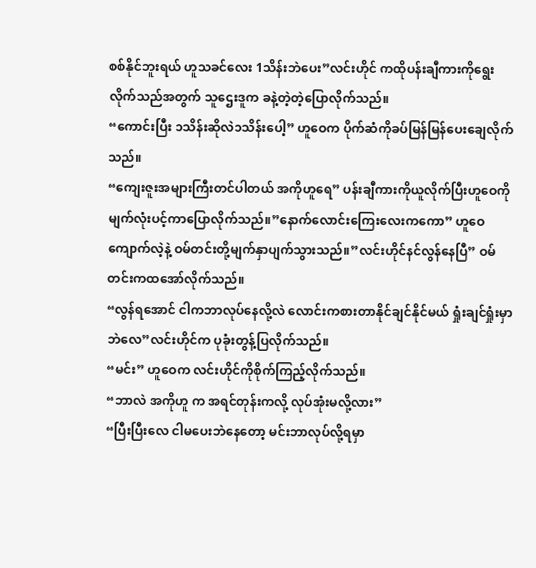စစ်နိုင်ဘူးရယ် ဟူသခင်လေး 1သိန်းဘဲပေး”လင်းဟိုင် ကထိုပန်းချီကားကိုရွေးလိုက်သည်အတွက် သူဌေးဒူက ခနဲ့တဲ့တဲ့ပြောလိုက်သည်။
“ကောင်းပြီး ၁သိန်းဆိုလဲ၁သိန်းပေါ့” ဟူဝေက ပိုက်ဆံကိုခပ်မြန်မြန်ပေးချေလိုက်သည်။
“ကျေးဇူးအများကြီးတင်ပါတယ် အကိုဟူရေ” ပန်းချီကားကိုယူလိုက်ပြီးဟူဝေကို မျက်လုံးပင့်ကာပြောလိုက်သည်။”နောက်လောင်းကြေးလေးကကော” ဟူဝေ ကျောက်လဲ့နဲ့ ဝမ်တင်းတို့မျက်နှာပျက်သွားသည်။”လင်းဟိုင်နင်လွန်နေပြီ” ဝမ်တင်းကထအော်လိုက်သည်။
“လွန်ရအောင် ငါကဘာလုပ်နေလို့လဲ လောင်းကစားတာနိုင်ချင်နိုင်မယ် ရှုံးချင်ရှုံးမှာဘဲလေ”လင်းဟိုင်က ပုခုံးတွန့်ပြလိုက်သည်။
“မင်း” ဟူဝေက လင်းဟိုင်ကိုစိုက်ကြည့်လိုက်သည်။
“ဘာလဲ အကိုဟူ က အရင်တုန်းကလို့ လုပ်အုံးမလို့လား”
“ပြီးပြီးလေ ငါမပေးဘဲနေတော့ မင်းဘာလုပ်လို့ရမှာ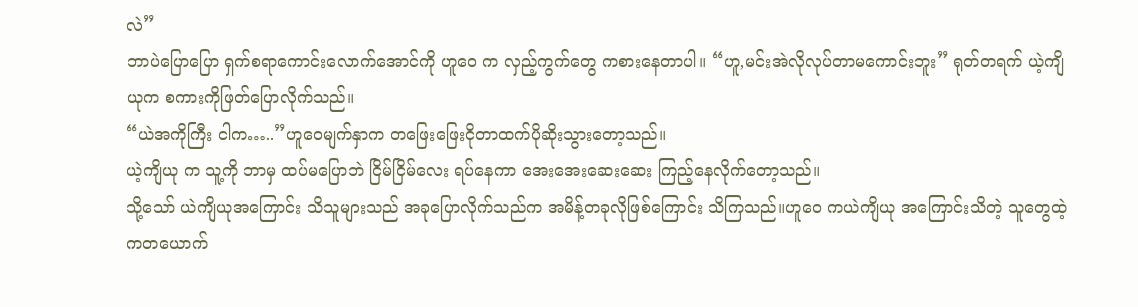လဲ”
ဘာပဲပြောပြော ရှက်စရာကောင်းလောက်အောင်ကို ဟူဝေ က လှည့်ကွက်တွေ ကစားနေတာပါ။ “ဟူ,မင်းအဲလိုလုပ်တာမကောင်းဘူး” ရုတ်တရက် ယဲ့ကျိယုက စကားကိုဖြတ်ပြောလိုက်သည်။
“ယဲအကိုကြီး ငါက…..”ဟူဝေမျက်နှာက တဖြေးဖြေးငိုတာထက်ပိုဆိုးသွားတော့သည်။
ယဲ့ကျိယု က သူ့ကို ဘာမှ ထပ်မပြောဘဲ ငြိမ်ငြိမ်လေး ရပ်နေကာ အေးအေးဆေးဆေး ကြည့်နေလိုက်တော့သည်။
သို့သော် ယဲကျိယုအကြောင်း သိသူများသည် အခုပြောလိုက်သည်က အမိန့်တခုလိုဖြစ်ကြောင်း သိကြသည်။ဟူဝေ ကယဲကျိယု အကြောင်းသိတဲ့ သူတွေထဲ့ကတယောက်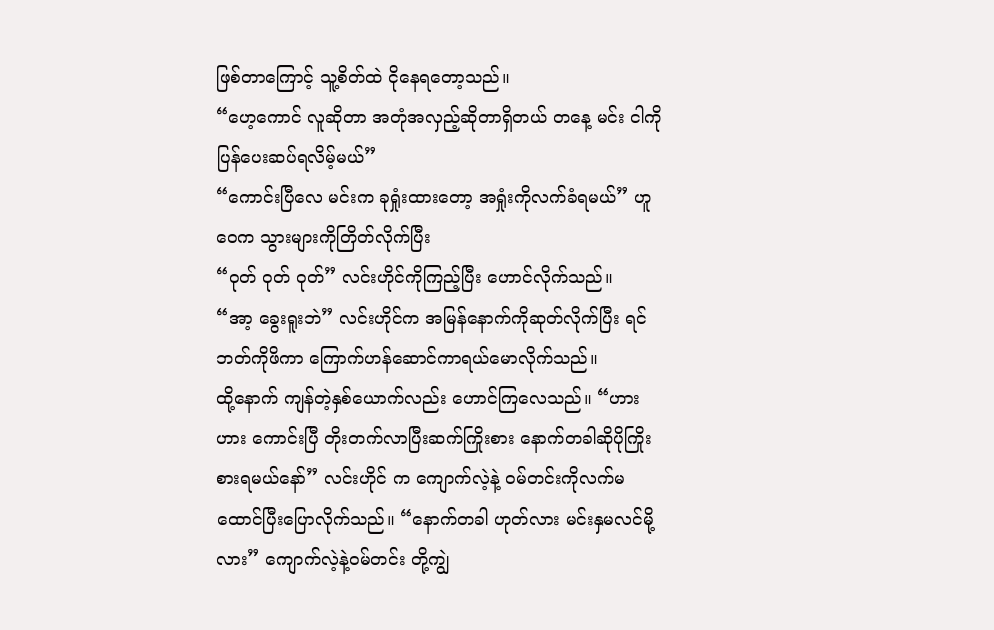ဖြစ်တာကြောင့် သူ့စိတ်ထဲ ငိုနေရတော့သည်။
“ဟေ့ကောင် လူဆိုတာ အတုံအလှည့်ဆိုတာရှိတယ် တနေ့ မင်း ငါကို ပြန်ပေးဆပ်ရလိမ့်မယ်”
“ကောင်းပြီလေ မင်းက ခုရှုံးထားတော့ အရှုံးကိုလက်ခံရမယ်” ဟူဝေက သွားများကိုတြိတ်လိုက်ပြီး
“ဝုတ် ဝုတ် ဝုတ်” လင်းဟိုင်ကိုကြည့်ပြီး ဟောင်လိုက်သည်။
“အာ့ ခွေးရူးဘဲ” လင်းဟိုင်က အမြန်နောက်ကိုဆုတ်လိုက်ပြီး ရင်ဘတ်ကိုဖိကာ ကြောက်ဟန်ဆောင်ကာရယ်မောလိုက်သည်။
ထို့နောက် ကျန်တဲ့နှစ်ယောက်လည်း ဟောင်ကြလေသည်။ “ဟားဟား ကောင်းပြီ တိုးတက်လာပြီးဆက်ကြိုးစား နောက်တခါဆိုပိုကြိုးစားရမယ်နော်” လင်းဟိုင် က ကျောက်လဲ့နဲ့ ဝမ်တင်းကိုလက်မထောင်ပြီးပြောလိုက်သည်။ “နောက်တခါ ဟုတ်လား မင်းနှမလင်မို့လား” ကျောက်လဲ့နဲ့ဝမ်တင်း တို့ကျွဲ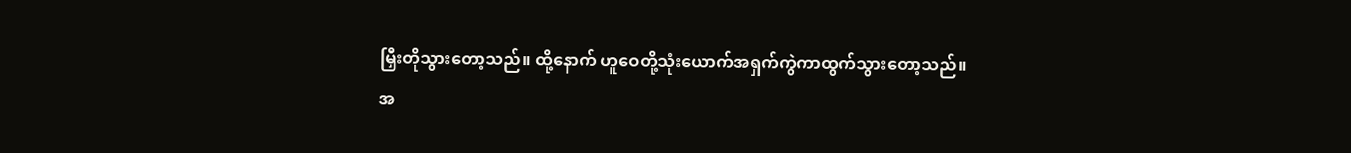မြှီးတိုသွားတော့သည်။ ထို့နောက် ဟူဝေတို့သုံးယောက်အရှက်ကွဲကာထွက်သွားတော့သည်။
အ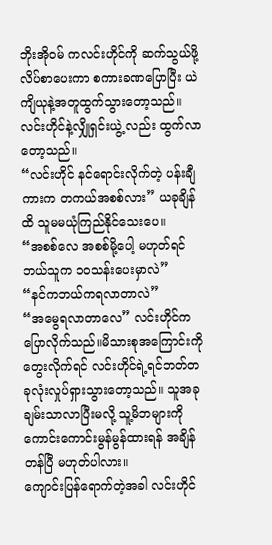ဘိုးအိုဝမ် ကလင်းဟိုင်ကို ဆက်သွယ်ဖို့ လိပ်စာပေးကာ စကားခဏပြောပြီး ယဲကျိယုနဲ့အတူထွက်သွားတော့သည်။
လင်းဟိုင်နဲ့လျှိုရှင်းယွဲ့ လည်း ထွက်လာတော့သည်။
“လင်းဟိုင် နင်ရောင်းလိုက်တဲ့ ပန်းချီကားက တကယ်အစစ်လား” ယခုချိန်ထိ သူမမယုံကြည်နိုင်သေးပေ။
“အစစ်လေ အစစ်မို့ပေါ့ မဟုတ်ရင် ဘယ်သူက ၁၀သန်းပေးမှာလဲ”
“နင်ကဘယ်ကရလာတာလဲ”
“အမွေရလာတာလေ” လင်းဟိုင်ကပြောလိုက်သည်။မိသားစုအကြောင်းကို တွေးလိုက်ရင် လင်းဟိုင်ရဲ့ရင်ဘတ်တခုလုံးလှုပ်ရှားသွားတော့သည်။ သူအခုချမ်းသာလာပြီးမလို့ သူ့မိဘများကို ကောင်းကောင်းမွန်မွန်ထားရန် အချိန်တန်ပြီ မဟုတ်ပါလား။
ကျောင်းပြန်ရောက်တဲ့အခါ လင်းဟိုင်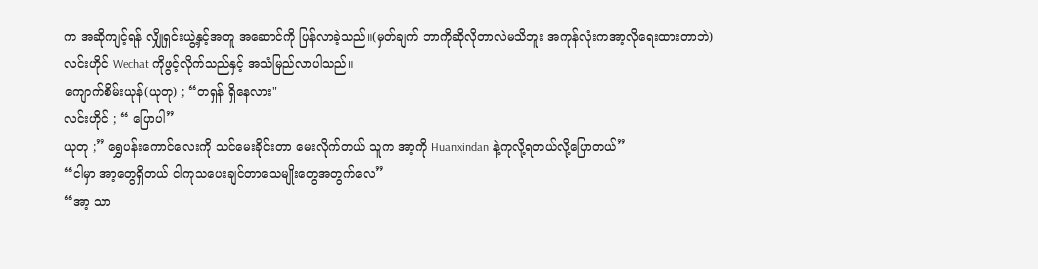က အဆိုကျင့်ရန် လျှိုရှင်းယွဲ့နှင့်အတူ အဆောင်ကို ပြန်လာခဲ့သည်။(မှတ်ချက် ဘာကိုဆိုလိုတာလဲမသိဘူး အကုန်လုံးကအာ့လိုရေးထားတာဘဲ)
လင်းဟိုင် Wechat ကိုဖွင့်လိုက်သည်နှင့် အသံမြည်လာပါသည်။
ကျောက်စိမ်းယုန်(ယုတု) ; “တရှန် ရှိနေလား"
လင်းဟိုင် ; “ ပြောပါ”
ယုတု ;” ရွှေပန်းကောင်လေးကို သင်မေးခိုင်းတာ မေးလိုက်တယ် သူက အာ့ကို Huanxindan နဲ့ကုလို့ရတယ်လို့ပြောတယ်”
“ငါမှာ အာ့တွေရှိတယ် ငါကုသပေးချင်တာသေမျိုးတွေအတွက်လေ”
“အာ့ သာ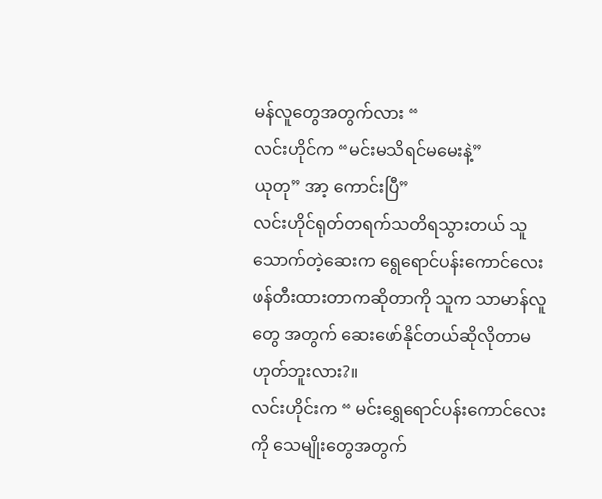မန်လူတွေအတွက်လား “
လင်းဟိုင်က “မင်းမသိရင်မမေးနဲ့”
ယုတု” အာ့ ကောင်းပြီ”
လင်းဟိုင်ရုတ်တရက်သတိရသွားတယ် သူသောက်တဲ့ဆေးက ရွေရောင်ပန်းကောင်လေး ဖန်တီးထားတာကဆိုတာကို သူက သာမာန်လူတွေ အတွက် ဆေးဖော်နိုင်တယ်ဆိုလိုတာမဟုတ်ဘူးလား?။
လင်းဟိုင်းက “ မင်းရွှေရောင်ပန်းကောင်လေးကို သေမျိုးတွေအတွက်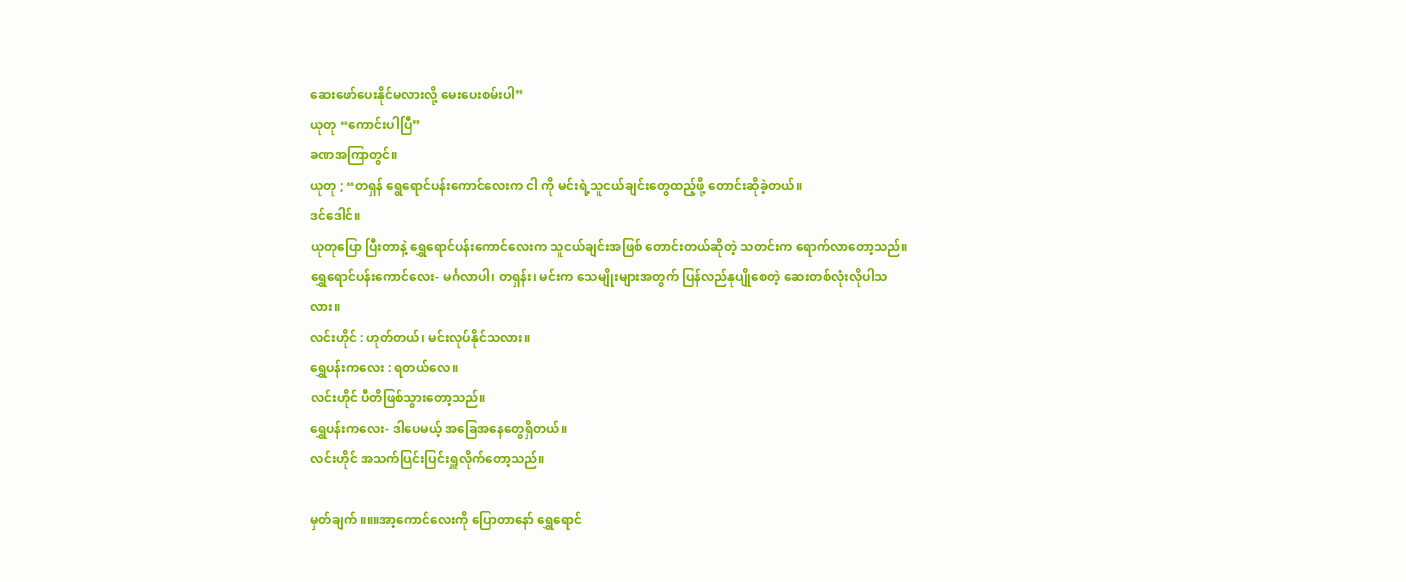ဆေးဖော်ပေးနိုင်မလားလို့ မေးပေးစမ်းပါ”
ယုတု “ကောင်းပါပြီ”
ခဏအကြာတွင်။
ယုတု ; “တရှန် ရွေရောင်ပန်းကောင်လေးက ငါ ကို မင်းရဲ့သူငယ်ချင်းတွေထည့်ဖို့ တောင်းဆိုခဲ့တယ်။
ဒင်ဒေါင်။
ယုတုပြော ပြီးတာနဲ့ ရွှေရောင်ပန်းကောင်လေးက သူငယ်ချင်းအဖြစ် တောင်းတယ်ဆိုတဲ့ သတင်းက ရောက်လာတော့သည်။
ရွှေရောင်ပန်းကောင်လေး- မင်္ဂလာပါ၊ တရှန်း၊ မင်းက သေမျိုးများအတွက် ပြန်လည်နုပျိုစေတဲ့ ဆေးတစ်လုံးလိုပါသလား။
လင်းဟိုင် : ဟုတ်တယ်၊ မင်းလုပ်နိုင်သလား။
ရွှေပန်းကလေး : ရတယ်လေ။
လင်းဟိုင် ပီတိဖြစ်သွားတော့သည်။
ရွှေပန်းကလေး- ဒါပေမယ့် အခြေအနေတွေရှိတယ်။
လင်းဟိုင် အသက်ပြင်းပြင်းရှူလိုက်တော့သည်။

မှတ်ချက် ။။။အာ့ကောင်လေးကို ပြောတာနော် ရွှေရောင်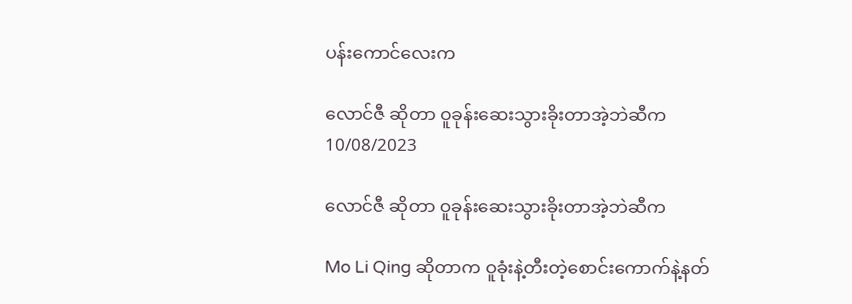ပန်းကောင်လေးက

လောင်ဇီ ဆိုတာ ဝူခုန်းဆေးသွားခိုးတာအဲ့ဘဲဆီက
10/08/2023

လောင်ဇီ ဆိုတာ ဝူခုန်းဆေးသွားခိုးတာအဲ့ဘဲဆီက

Mo Li Qing ဆိုတာက ဝူခုံးနဲ့တီးတဲ့စောင်းကောက်နဲ့နတ်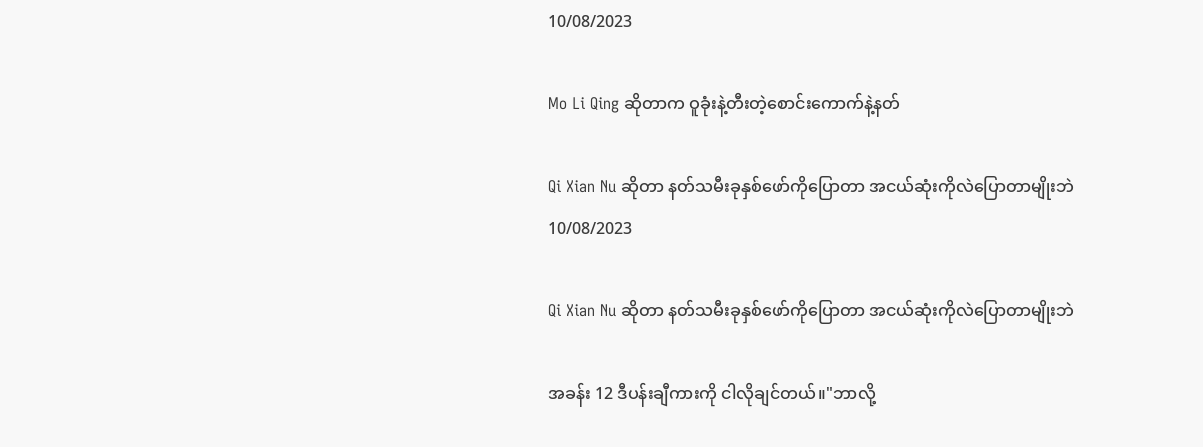10/08/2023

Mo Li Qing ဆိုတာက ဝူခုံးနဲ့တီးတဲ့စောင်းကောက်နဲ့နတ်

Qi Xian Nu ဆိုတာ နတ်သမီးခုနှစ်ဖော်ကိုပြောတာ အငယ်ဆုံးကိုလဲပြောတာမျိုးဘဲ
10/08/2023

Qi Xian Nu ဆိုတာ နတ်သမီးခုနှစ်ဖော်ကိုပြောတာ အငယ်ဆုံးကိုလဲပြောတာမျိုးဘဲ

အခန်း 12 ဒီပန်းချီကားကို ငါလိုချင်တယ်။"ဘာလို့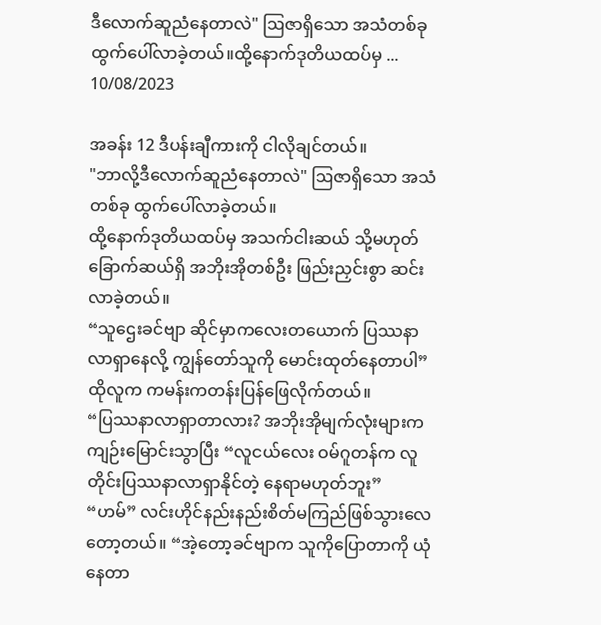ဒီလောက်ဆူညံနေတာလဲ" ဩဇာရှိသော အသံတစ်ခု ထွက်ပေါ်လာခဲ့တယ်။ထို့နောက်ဒုတိယထပ်မှ ...
10/08/2023

အခန်း 12 ဒီပန်းချီကားကို ငါလိုချင်တယ်။
"ဘာလို့ဒီလောက်ဆူညံနေတာလဲ" ဩဇာရှိသော အသံတစ်ခု ထွက်ပေါ်လာခဲ့တယ်။
ထို့နောက်ဒုတိယထပ်မှ အသက်ငါးဆယ် သို့မဟုတ် ခြောက်ဆယ်ရှိ အဘိုးအိုတစ်ဦး ဖြည်းညှင်းစွာ ဆင်းလာခဲ့တယ်။
“သူဌေးခင်ဗျာ ဆိုင်မှာကလေးတယောက် ပြဿနာလာရှာနေလို့ ကျွန်တော်သူကို မောင်းထုတ်နေတာပါ” ထိုလူက ကမန်းကတန်းပြန်ဖြေလိုက်တယ်။
“ပြဿနာလာရှာတာလား? အဘိုးအိုမျက်လုံးများက ကျဉ်းမြောင်းသွာပြီး “လူငယ်လေး ဝမ်ဂူတန်က လူတိုင်းပြဿနာလာရှာနိုင်တဲ့ နေရာမဟုတ်ဘူး”
“ဟမ်” လင်းဟိုင်နည်းနည်းစိတ်မကြည်ဖြစ်သွားလေတော့တယ်။ “အဲ့တော့ခင်ဗျာက သူကိုပြောတာကို ယုံနေတာ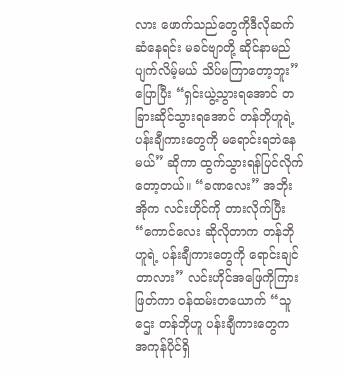လား ဖောက်သည်တွေကိုဒီလိုဆက်ဆံနေရင်း မခင်ဗျာတို့ ဆိုင်နာမည်ပျက်လိမ့်မယ် သိပ်မကြာတော့ဘူး” ပြောပြီး “ရှင်းယွဲ့သွားရအောင် တခြားဆိုင်သွားရအောင် တန်ဘိုဟူရဲ့ပန်းချီကားတွေကို မရောင်းရဘဲနေမယ်” ဆိုကာ ထွက်သွားရန်ပြင်လိုက်တော့တယ်။ “ခဏလေး” အဘိုးအိုက လင်းဟိုင်ကို တားလိုက်ပြီး “ကောင်လေး ဆိုလိုတာက တန်ဘိုဟူရဲ့ ပန်းချီကားတွေကို ရောင်းချင်တာလား” လင်းဟိုင်အဖြေကိုကြားဖြတ်ကာ ဝန်ထမ်းတယောက် “သူဌေး တန်ဘိုဟူ ပန်းချီကားတွေက အကုန်ပိုင်ရှိ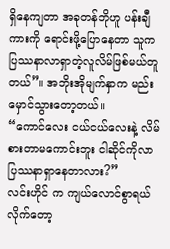ရှိနေကျတာ အခုတန်ဘိုဟူ ပန်းချီကားကို ရောင်းဖို့ပြောနေတာ သူက ပြဿနာလာရှာတဲ့လူလိမ်ဖြစ်မယ်တူတယ်”။ အဘိုးအိုမျက်နှာက မည်းမှောင်သွားတော့တယ်။
“ကောင်လေး ငယ်ငယ်လေးနဲ့ လိမ်စားတာမကောင်းဘူး ငါဆိုင်ကိုလာပြဿနာရှာနေတာလား?”
လင်းဟိုင် က ကျယ်လောင်စွာရယ်လိုက်တော့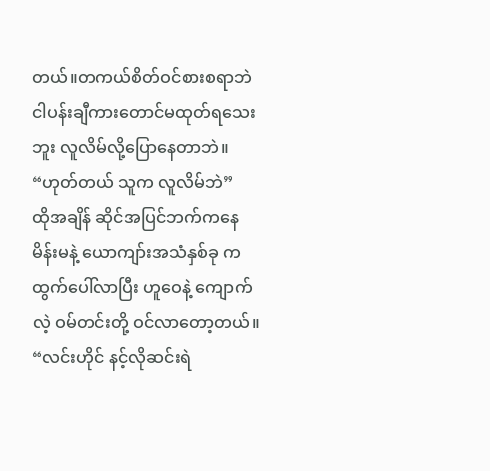တယ်။တကယ်စိတ်ဝင်စားစရာဘဲ ငါပန်းချီကားတောင်မထုတ်ရသေးဘူး လူလိမ်လို့ပြောနေတာဘဲ။
“ဟုတ်တယ် သူက လူလိမ်ဘဲ”
ထိုအချိန် ဆိုင်အပြင်ဘက်ကနေ မိန်းမနဲ့ ယောကျာ်းအသံနှစ်ခု ကထွက်ပေါ်လာပြီး ဟူဝေနဲ့ ကျောက်လဲ့ ဝမ်တင်းတို့ ဝင်လာတော့တယ်။
“လင်းဟိုင် နင့်လိုဆင်းရဲ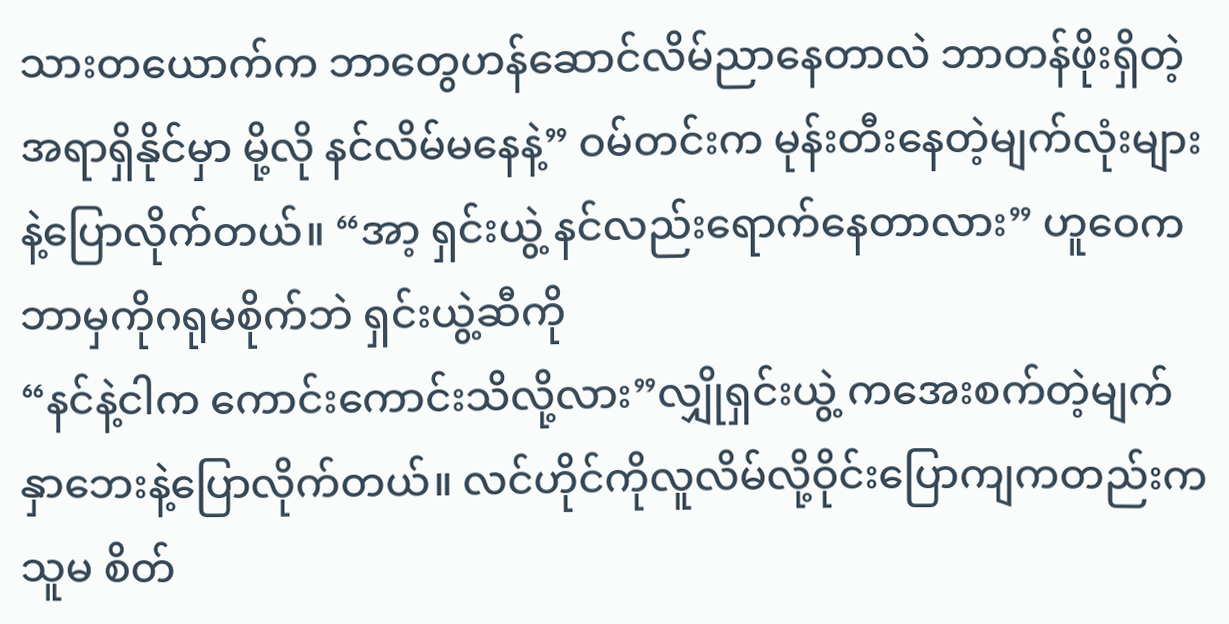သားတယောက်က ဘာတွေဟန်ဆောင်လိမ်ညာနေတာလဲ ဘာတန်ဖိုးရှိတဲ့အရာရှိနိုင်မှာ မို့လို နင်လိမ်မနေနဲ့” ဝမ်တင်းက မုန်းတီးနေတဲ့မျက်လုံးများနဲ့ပြောလိုက်တယ်။ “အာ့ ရှင်းယွဲ့ နင်လည်းရောက်နေတာလား” ဟူဝေက ဘာမှကိုဂရုမစိုက်ဘဲ ရှင်းယွဲ့ဆီကို
“နင်နဲ့ငါက ကောင်းကောင်းသိလို့လား”လျှိုရှင်းယွဲ့ ကအေးစက်တဲ့မျက်နှာဘေးနဲ့ပြောလိုက်တယ်။ လင်ဟိုင်ကိုလူလိမ်လို့ဝိုင်းပြောကျကတည်းကသူမ စိတ်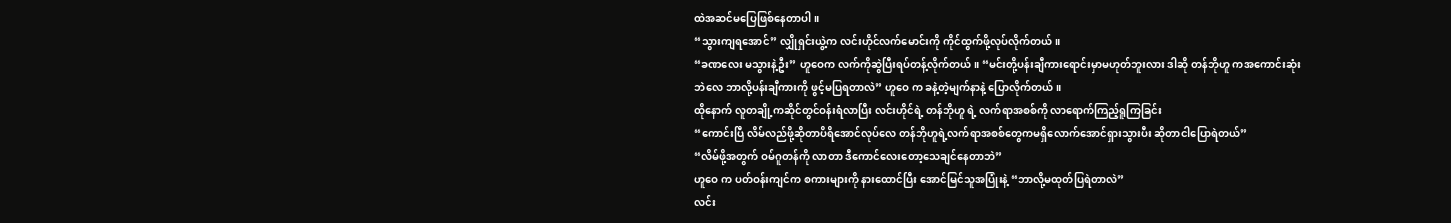ထဲအဆင်မပြေဖြစ်နေတာပါ။
“သွားကျရအောင်” လျှိုရှင်းယွဲ့က လင်းဟိုင်လက်မောင်းကို ကိုင်ထွက်ဖို့လုပ်လိုက်တယ်။
“ခဏလေး မသွားနဲ့ဦး” ဟူဝေက လက်ကိုဆွဲပြီးရပ်တန့်လိုက်တယ်။ “မင်းတို့ပန်းချီကားရောင်းမှာမဟုတ်ဘူးလား ဒါဆို တန်ဘိုဟူ ကအကောင်းဆုံးဘဲလေ ဘာလို့ပန်းချီကားကို ဖွင့်မပြရတာလဲ” ဟူဝေ က ခနဲ့တဲ့မျက်နာနဲ့ ပြောလိုက်တယ်။
ထိုနောက် လူတချို့ကဆိုင်တွင်ဝန်းရံလာပြီး လင်းဟိုင်ရဲ့ တန်ဘိုဟူ ရဲ့ လက်ရာအစစ်ကို လာရောက်ကြည့်ရူကြခြင်း
“ကောင်းပြီ လိမ်လည်ဖို့ဆိုတာပိရိအောင်လုပ်လေ တန်ဘိုဟူရဲ့လက်ရာအစစ်တွေကမရှိလောက်အောင်ရှားသွားပီး ဆိုတာငါပြောရဲတယ်”
“လိမ်ဖို့အတွက် ဝမ်ဂူတန်ကို လာတာ ဒီကောင်လေးတော့သေချင်နေတာဘဲ”
ဟူဝေ က ပတ်ဝန်းကျင်က စကားများကို နားထောင်ပြီး အောင်မြင်သူအပြုံးနဲ့ “ဘာလို့မထုတ်ပြရဲတာလဲ”
လင်း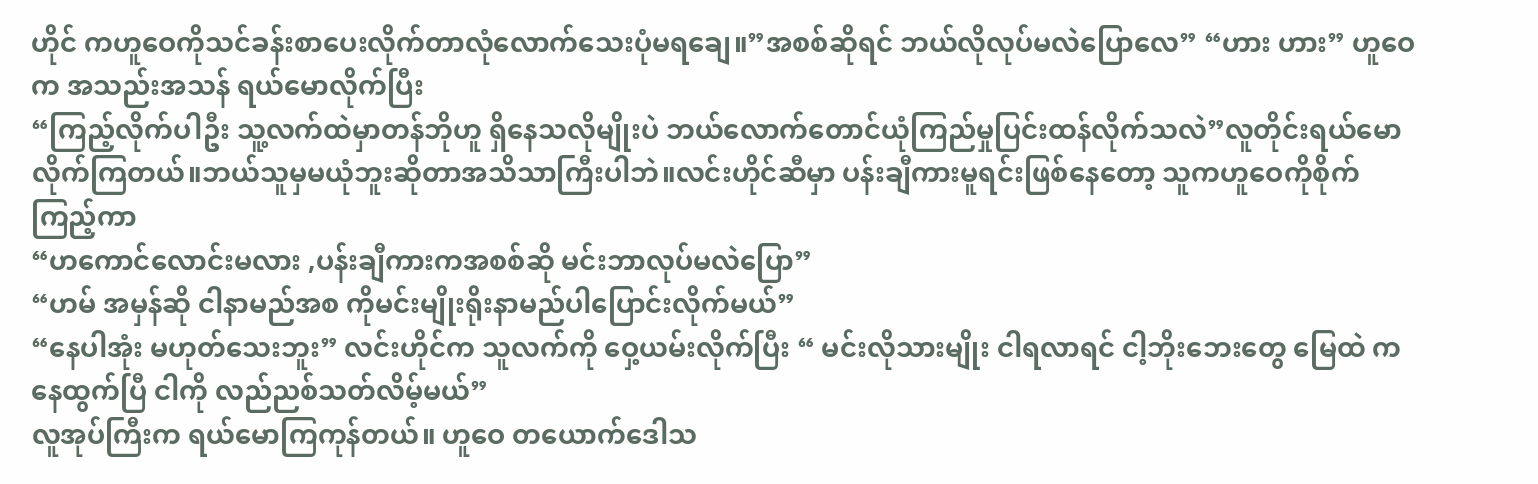ဟိုင် ကဟူဝေကိုသင်ခန်းစာပေးလိုက်တာလုံလောက်သေးပုံမရချေ။”အစစ်ဆိုရင် ဘယ်လိုလုပ်မလဲပြောလေ” “ဟား ဟား” ဟူဝေက အသည်းအသန် ရယ်မောလိုက်ပြီး
“ကြည့်လိုက်ပါဦး သူ့လက်ထဲမှာတန်ဘိုဟူ ရှိနေသလိုမျိုးပဲ ဘယ်လောက်တောင်ယုံကြည်မှုပြင်းထန်လိုက်သလဲ”လူတိုင်းရယ်မောလိုက်ကြတယ်။ဘယ်သူမှမယုံဘူးဆိုတာအသိသာကြီးပါဘဲ။လင်းဟိုင်ဆီမှာ ပန်းချီကားမူရင်းဖြစ်နေတော့ သူကဟူဝေကိုစိုက်ကြည့်ကာ
“ဟကောင်လောင်းမလား ,ပန်းချီကားကအစစ်ဆို မင်းဘာလုပ်မလဲပြော”
“ဟမ် အမှန်ဆို ငါနာမည်အစ ကိုမင်းမျိုးရိုးနာမည်ပါပြောင်းလိုက်မယ်”
“နေပါအုံး မဟုတ်သေးဘူး” လင်းဟိုင်က သူလက်ကို ဝှေ့ယမ်းလိုက်ပြီး “ မင်းလိုသားမျိုး ငါရလာရင် ငါ့ဘိုးဘေးတွေ မြေထဲ ကနေထွက်ပြီ ငါကို လည်ညစ်သတ်လိမ့်မယ်”
လူအုပ်ကြီးက ရယ်မောကြကုန်တယ်။ ဟူဝေ တယောက်ဒေါသ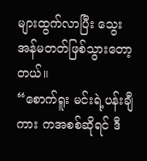များထွက်လာပြီး သွေးအန်မတတ်ဖြစ်သွားတော့တယ်။
“စောက်ရူး မင်းရဲ့ပန်းချီကား ကအစစ်ဆိုရင် ဒီ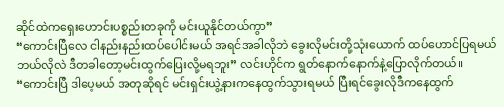ဆိုင်ထဲကရှေးဟောင်းပစ္စည်းတခုကို မင်းယူနိုင်တယ်ကွာ”
“ကောင်းပြီလေ ငါနည်းနည်းထပ်ပေါင်းမယ် အရင်အခါလိုဘဲ ခွေးလိုမင်းတို့သုံးယောက် ထပ်ဟောင်ပြရမယ်ဘယ်လိုလဲ ဒီတခါတော့မင်းထွက်ပြေးလို့မရဘူး” လင်းဟိုင်က ရွတ်နောက်နောက်နဲ့ပြောလိုက်တယ်။
“ကောင်းပြီ ဒါပေ့မယ် အတုဆိုရင် မင်းရှင်းယွဲ့နားကနေထွက်သွားရမယ် ပြီးရင်ခွေးလိုဒီကနေထွက်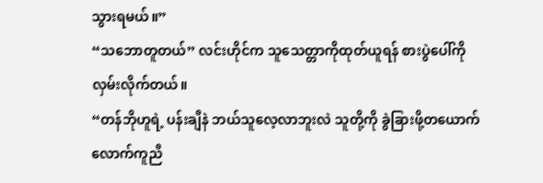သွားရမယ်။”
“သဘောတူတယ်” လင်းဟိုင်က သူသေတ္တာကိုထုတ်ယူရန် စားပွဲပေါ်ကိုလှမ်းလိုက်တယ်။
“တန်ဘိုဟူရဲ့ ပန်းချီနဲ ဘယ်သူလေ့လာဘူးလဲ သူတို့ကို ခွဲခြားဖို့တယောက်လောက်ကူညီ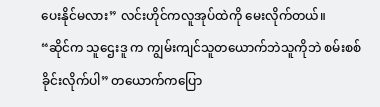ပေးနိုင်မလား” လင်းဟိုင်ကလူအုပ်ထဲကို မေးလိုက်တယ်။
“ဆိုင်က သူဌေးဒူ က ကျွမ်းကျင်သူတယောက်ဘဲသူကိုဘဲ စမ်းစစ်ခိုင်းလိုက်ပါ” တယောက်ကပြော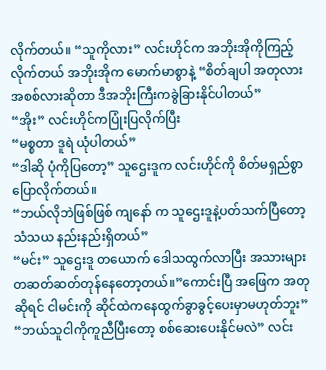လိုက်တယ်။ “သူကိုလား” လင်းဟိုင်က အဘိုးအိုကိုကြည့်လိုက်တယ် အဘိုးအိုက မောက်မာစွာနဲ့ “စိတ်ချပါ အတုလား အစစ်လားဆိုတာ ဒီအဘိုးကြီးကခွဲခြားနိုင်ပါတယ်”
“အိုး” လင်းဟိုင်ကပြုံးပြလိုက်ပြီး
“မစ္စတာ ဒူရဲ ယုံပါတယ်”
“ဒါဆို ပုံကိုပြတော့” သူဌေးဒူက လင်းဟိုင်ကို စိတ်မရှည်စွာပြောလိုက်တယ်။
“ဘယ်လိုဘဲဖြစ်ဖြစ် ကျနော် က သူဌေးဒူနဲ့ပတ်သက်ပြီတော့ သံသယ နည်းနည်းရှိတယ်”
“မင်း” သူဌေးဒူ တယောက် ဒေါသထွက်လာပြီး အသားများတဆတ်ဆတ်တုန်နေတော့တယ်။”ကောင်းပြီ အဖြေက အတုဆိုရင် ငါမင်းကို ဆိုင်ထဲကနေထွက်ခွာခွင့်ပေးမှာမဟုတ်ဘူး”
“ဘယ်သူငါကိုကူညီပြီးတော့ စစ်ဆေးပေးနိုင်မလဲ” လင်း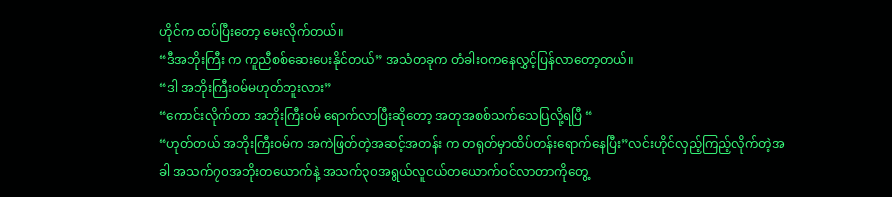ဟိုင်က ထပ်ပြီးတော့ မေးလိုက်တယ်။
“ဒီအဘိုးကြီး က ကူညီစစ်ဆေးပေးနိုင်တယ်” အသံတခုက တံခါးဝကနေလွှင့်ပြန်လာတော့တယ်။
“ဒါ အဘိုးကြီးဝမ်မဟုတ်ဘူးလား”
“ကောင်းလိုက်တာ အဘိုးကြီးဝမ် ရောက်လာပြီးဆိုတော့ အတုအစစ်သက်သေပြလို့ရပြီ “
“ဟုတ်တယ် အဘိုးကြီးဝမ်က အကဲဖြတ်တဲ့အဆင့်အတန်း က တရုတ်မှာထိပ်တန်းရောက်နေပြီး”လင်းဟိုင်လှည့်ကြည့်လိုက်တဲ့အခါ အသက်၇၀အဘိုးတယောက်နဲ့ အသက်၃၀အရွယ်လူငယ်တယောက်ဝင်လာတာကိုတွေ့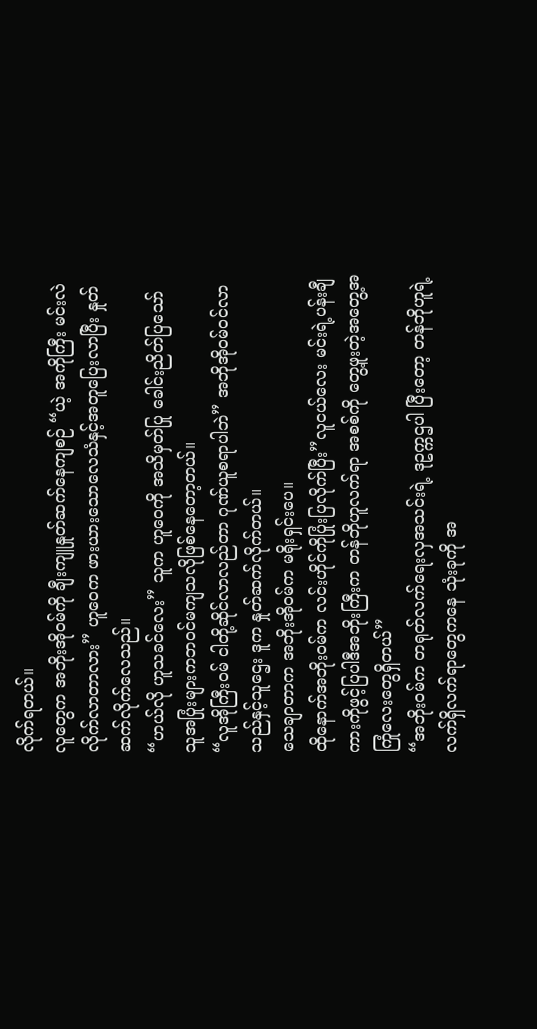လိုက်ရတယ်။
လူတွေက အဘိုးအိုဝမ်ကို ချီးကျူနှုတ်ဆက်နေကျစဉ် “ယဲ့ အကိုကြီး မင်းလဲလိုက်လာတာလား” ဟူဝေက ဖားယားသောလေသံနှင့်အတူပြေးလာပြီး နှုတ်ဆက်လိုက်လေသည်။
“ဟယ်လို ဟူသခင်လေး” သူက ဟူဝေကို အသိမှတ်ပြု ခေါင်းညိတ်ပြသော် သူအပြုံးများကဘဝင်မကျသလိုဖြစ်နေတော့တယ်။
“လူအိုကြီးဝမ် ငါတို့ဆိုင်လာလည်တာ ဂုဏ်ယူစရာပါဘဲ” အဘိုအိုဝမ်ဝင်လာသည်နှင့်သူဌေး ဒူက နှုတ်ဆက်လိုက်တယ်။
သေချာတာက အဘိုးအိုဝမ်က မရိုးရှင်းပေ။
ထိုနောက်အဘိုးဝမ်က လင်းဟိုင်ကိုပြုံးပြလိုက်ပြီး”လူငယ်လေး မင်းရဲ့ပန်းချီကားကိုဖွင့်ပြပါဒီအဘိုးကြီးက တန်ဘိုဟူလက်ရာ အစစ်ကို တွေ့ဖူးတဲ့အတွေ့အကြုံလေးတွေရှိတယ်”
“အဘိုးဝမ်က တရုတ်လက်ရေးလှအသင်းရဲ့ ဒုဥက္ကဌပါ ပြီးတော့ တန်ဘိုဟူရဲ့ လက်ရှိလက်ရာတွေကနေ သုံးခုကို အ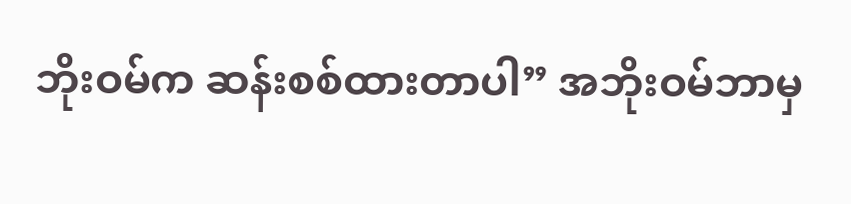ဘိုးဝမ်က ဆန်းစစ်ထားတာပါ” အဘိုးဝမ်ဘာမှ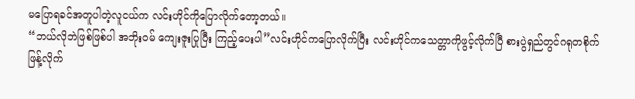မပြောရခင်အတူပါတဲ့လူငယ်က လင်းဟိုင်ကိုပြောလိုက်တော့တယ်။
“ဘယ်လိုဘဲဖြစ်ဖြစ်ပါ အဘိုးဝမ် ကျေးဇူးပြုပြီး ကြည့်ပေးပါ”လင်းဟိုင်ကပြောလိုက်ပြီး လင်းဟိုင်ကသေတ္တာကိုဖွင့်လိုက်ပြီ စားပွဲရှည်တွင်ဂရုတစိုက်ဖြန့်လိုက်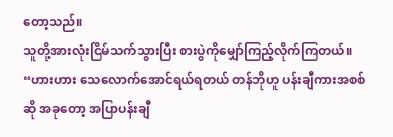တော့သည်။
သူတို့အားလုံးငြိမ်သက်သွားပြီး စားပွဲကိုမျှော်ကြည့်လိုက်ကြတယ်။
“ဟားဟား သေလောက်အောင်ရယ်ရတယ် တန်ဘိုဟူ ပန်းချီကားအစစ်ဆို အခုတော့ အပြာပန်းချီ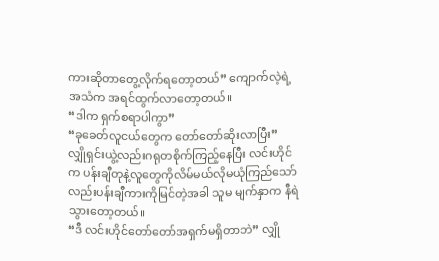ကားဆိုတာတွေ့လိုက်ရတော့တယ်” ကျောက်လဲ့ရဲ့ အသံက အရင်ထွက်လာတော့တယ်။
“ဒါက ရှက်စရာပါကွာ”
“ခုခေတ်လူငယ်တွေက တော်တော်ဆိုးလာပြီး”
လျှိုရှင်းယွဲ့လည်းဂရုတစိုက်ကြည့်နေပြီး လင်းဟိုင်က ပန်းချီတုနဲ့လူတွေကိုလိမ်မယ်လိုမယုံကြည်သော်လည်းပန်းချီကားကိုမြင်တဲ့အခါ သူမ မျက်နှာက နီရဲသွားတော့တယ်။
“ဒီ လင်းဟိုင်တော်တော်အရှက်မရှိတာဘဲ” လျှို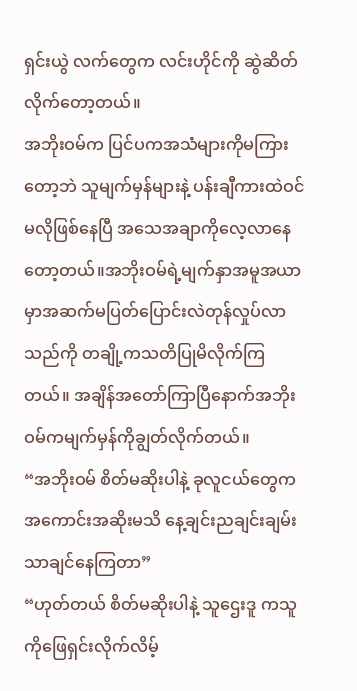ရှင်းယွဲ လက်တွေက လင်းဟိုင်ကို ဆွဲဆိတ်လိုက်တော့တယ်။
အဘိုးဝမ်က ပြင်ပကအသံများကိုမကြားတော့ဘဲ သူမျက်မှန်များနဲ့ ပန်းချီကားထဲဝင်မလိုဖြစ်နေပြီ အသေအချာကိုလေ့လာနေတော့တယ်။အဘိုးဝမ်ရဲ့မျက်နှာအမူအယာမှာအဆက်မပြတ်ပြောင်းလဲတုန်လှုပ်လာသည်ကို တချို့ကသတိပြုမိလိုက်ကြတယ်။ အချိန်အတော်ကြာပြီနောက်အဘိုးဝမ်ကမျက်မှန်ကိုချွတ်လိုက်တယ်။
“အဘိုးဝမ် စိတ်မဆိုးပါနဲ့ ခုလူငယ်တွေက အကောင်းအဆိုးမသိ နေ့ချင်းညချင်းချမ်းသာချင်နေကြတာ”
“ဟုတ်တယ် စိတ်မဆိုးပါနဲ့ သူဌေးဒူ ကသူကိုဖြေရှင်းလိုက်လိမ့်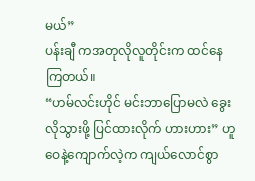မယ်”
ပန်းချီ ကအတုလိုလူတိုင်းက ထင်နေကြတယ်။
“ဟမ်လင်းဟိုင် မင်းဘာပြောမလဲ ခွေးလိုသွားဖို့ ပြင်ထားလိုက် ဟားဟား” ဟူဝေနဲ့ကျောက်လဲ့က ကျယ်လောင်စွာ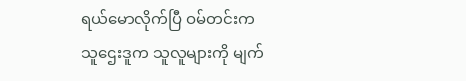ရယ်မောလိုက်ပြီ ဝမ်တင်းက
သူဌေးဒူက သူလူများကို မျက်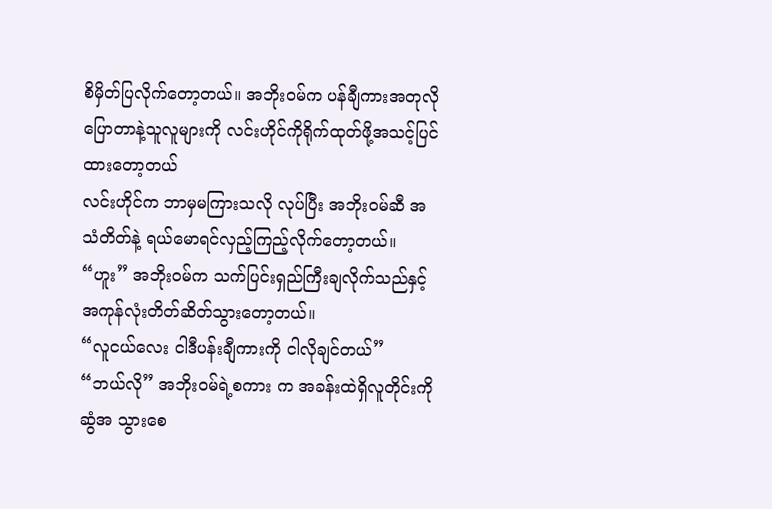စိမှိတ်ပြလိုက်တော့တယ်။ အဘိုးဝမ်က ပန်ချီကားအတုလိုပြောတာနဲ့သူလူများကို လင်းဟိုင်ကိုရိုက်ထုတ်ဖို့အသင့်ပြင်ထားတော့တယ်
လင်းဟိုင်က ဘာမှမကြားသလို လုပ်ပြီး အဘိုးဝမ်ဆီ အသံတိတ်နဲ့ ရယ်မောရင်လှည့်ကြည့်လိုက်တော့တယ်။
“ဟူး” အဘိုးဝမ်က သက်ပြင်းရှည်ကြီးချလိုက်သည်နှင့် အကုန်လုံးတိတ်ဆိတ်သွားတော့တယ်။
“လူငယ်လေး ငါဒီပန်းချီကားကို ငါလိုချင်တယ်”
“ဘယ်လို” အဘိုးဝမ်ရဲ့စကား က အခန်းထဲရှိလူတိုင်းကို ဆွံအ သွားစေ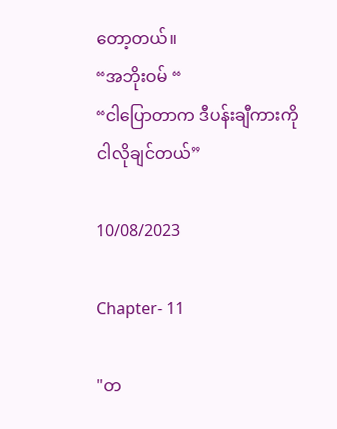တော့တယ်။
“အဘိုးဝမ် “
“ငါပြောတာက ဒီပန်းချီကားကို ငါလိုချင်တယ်”

10/08/2023

Chapter- 11

"တ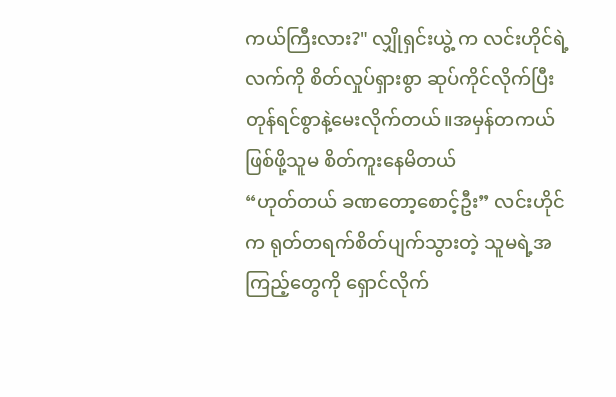ကယ်ကြီးလား?" လျှိုရှင်းယွဲ့ က လင်းဟိုင်ရဲ့လက်ကို စိတ်လှုပ်ရှားစွာ ဆုပ်ကိုင်လိုက်ပြီး တုန်ရင်စွာနဲ့မေးလိုက်တယ်။အမှန်တကယ်ဖြစ်ဖို့သူမ စိတ်ကူးနေမိတယ်
“ဟုတ်တယ် ခဏတော့စောင့်ဦး” လင်းဟိုင်က ရုတ်တရက်စိတ်ပျက်သွားတဲ့ သူမရဲ့အကြည့်တွေကို ရှောင်လိုက်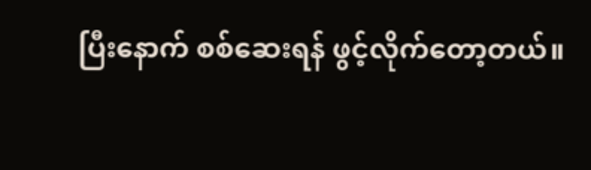ပြီးနောက် စစ်ဆေးရန် ဖွင့်လိုက်တော့တယ်။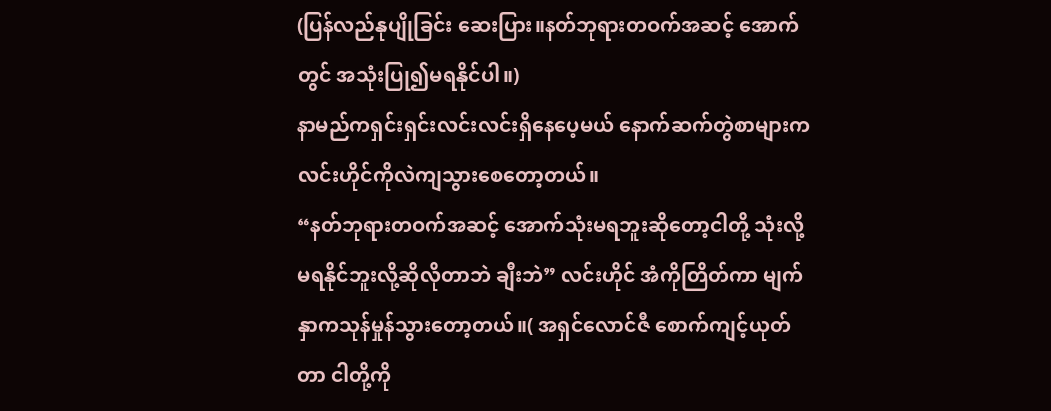(ပြန်လည်နုပျိုခြင်း ဆေးပြား။နတ်ဘုရားတဝက်အဆင့် အောက်တွင် အသုံးပြု၍မရနိုင်ပါ။)
နာမည်ကရှင်းရှင်းလင်းလင်းရှိနေပေ့မယ် နောက်ဆက်တွဲစာများက လင်းဟိုင်ကိုလဲကျသွားစေတော့တယ်။
“နတ်ဘုရားတဝက်အဆင့် အောက်သုံးမရဘူးဆိုတော့ငါတို့ သုံးလို့မရနိုင်ဘူးလို့ဆိုလိုတာဘဲ ချီးဘဲ” လင်းဟိုင် အံကိုတြိတ်ကာ မျက်နှာကသုန်မှုန်သွားတော့တယ်။( အရှင်လောင်ဇီ စောက်ကျင့်ယုတ်တာ ငါတို့ကို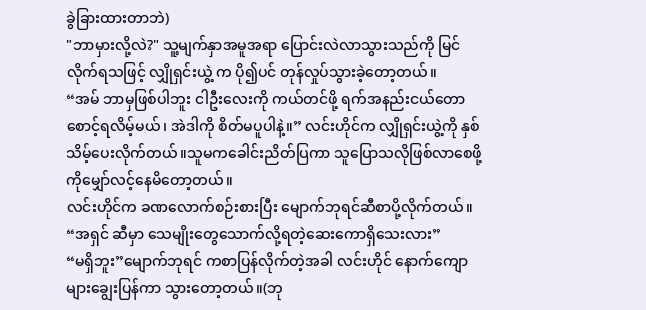ခွဲခြားထားတာဘဲ)
"ဘာမှားလို့လဲ?" သူ့မျက်နှာအမူအရာ ပြောင်းလဲလာသွားသည်ကို မြင်လိုက်ရသဖြင့် လျှိုရှင်းယွဲ့ က ပို၍ပင် တုန်လှုပ်သွားခဲ့တော့တယ်။
“အမ် ဘာမှဖြစ်ပါဘူး ငါဦးလေးကို ကယ်တင်ဖို့ ရက်အနည်းငယ်တောစောင့်ရလိမ့်မယ်၊ အဲဒါကို စိတ်မပူပါနဲ့။” လင်းဟိုင်က လျှိုရှင်းယွဲ့ကို နှစ်သိမ့်ပေးလိုက်တယ်။သူမကခေါင်းညိတ်ပြကာ သူပြောသလိုဖြစ်လာစေဖို့ကိုမျှော်လင့်နေမိတော့တယ်။
လင်းဟိုင်က ခဏလောက်စဉ်းစားပြီး မျောက်ဘုရင်ဆီစာပို့လိုက်တယ်။
“အရှင် ဆီမှာ သေမျိုးတွေသောက်လို့ရတဲ့ဆေးကောရှိသေးလား”
“မရှိဘူး”မျောက်ဘုရင် ကစာပြန်လိုက်တဲ့အခါ လင်းဟိုင် နောက်ကျောများချွေးပြန်ကာ သွားတော့တယ်။(ဘု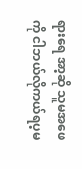ရားရေ အာ့ဆို သူမအဖေကို ငါဘယ်လိုကယ်ရပ့မ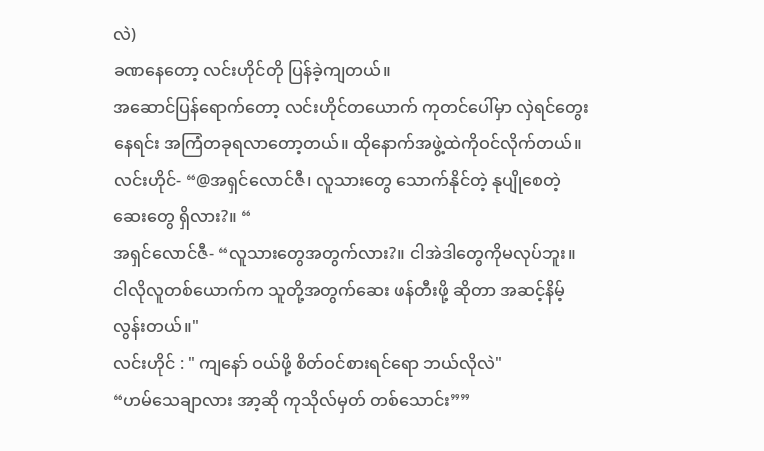လဲ)
ခဏနေတော့ လင်းဟိုင်တို ပြန်ခဲ့ကျတယ်။
အဆောင်ပြန်ရောက်တော့ လင်းဟိုင်တယောက် ကုတင်ပေါ်မှာ လှဲရင်တွေးနေရင်း အကြံတခုရလာတော့တယ်။ ထိုနောက်အဖွဲ့ထဲကိုဝင်လိုက်တယ်။
လင်းဟိုင်- “@အရှင်လောင်ဇီ၊ လူသားတွေ သောက်နိုင်တဲ့ နုပျိုစေတဲ့ ဆေးတွေ ရှိလား?။ “
အရှင်လောင်ဇီ- “လူသားတွေအတွက်လား?။ ငါအဲဒါတွေကိုမလုပ်ဘူး။ ငါလိုလူတစ်ယောက်က သူတို့အတွက်ဆေး ဖန်တီးဖို့ ဆိုတာ အဆင့်နိမ့်လွန်းတယ်။"
လင်းဟိုင် : " ကျနော် ဝယ်ဖို့ စိတ်ဝင်စားရင်ရော ဘယ်လိုလဲ"
“ဟမ်သေချာလား အာ့ဆို ကုသိုလ်မှတ် တစ်သောင်း””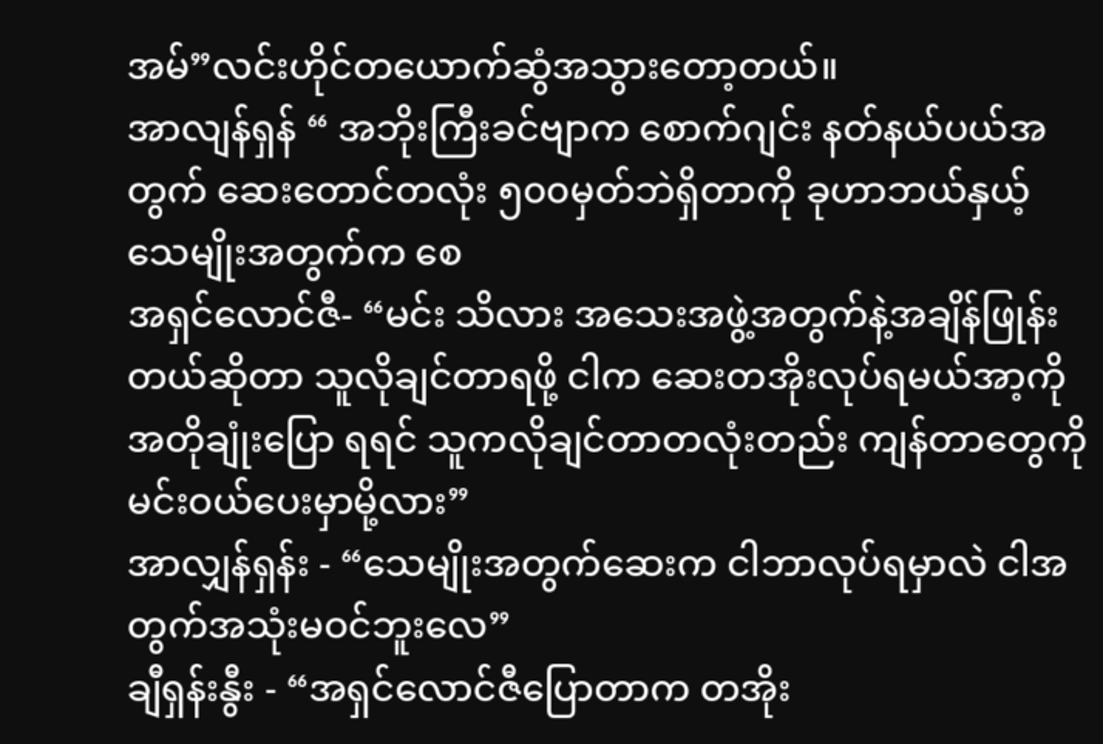အမ်”လင်းဟိုင်တယောက်ဆွံအသွားတော့တယ်။
အာလျန်ရှန် “ အဘိုးကြီးခင်ဗျာက စောက်ဂျင်း နတ်နယ်ပယ်အတွက် ဆေးတောင်တလုံး ၅၀၀မှတ်ဘဲရှိတာကို ခုဟာဘယ်နှယ့် သေမျိုးအတွက်က စေ
အရှင်လောင်ဇီ- “မင်း သိလား အသေးအဖွဲ့အတွက်နဲ့အချိန်ဖြုန်းတယ်ဆိုတာ သူလိုချင်တာရဖို့ ငါက ဆေးတအိုးလုပ်ရမယ်အာ့ကိုအတိုချုံးပြော ရရင် သူကလိုချင်တာတလုံးတည်း ကျန်တာတွေကိုမင်းဝယ်ပေးမှာမို့လား”
အာလျှန်ရှန်း - “သေမျိုးအတွက်ဆေးက ငါဘာလုပ်ရမှာလဲ ငါအတွက်အသုံးမဝင်ဘူးလေ”
ချီရှန်းနွီး - “အရှင်လောင်ဇီပြောတာက တအိုး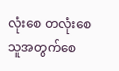လုံးစေ တလုံးစေ သူအတွက်စေ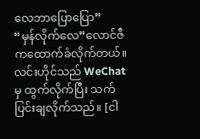လေဘာပြောပြော”
“မှန်လိုက်လေ”လောင်ဇီ ကထောက်ခံလိုက်တယ်။
လင်းဟိုင်သည် WeChat မှ ထွက်လိုက်ပြီး သက်ပြင်းချလိုက်သည်။ [ငါ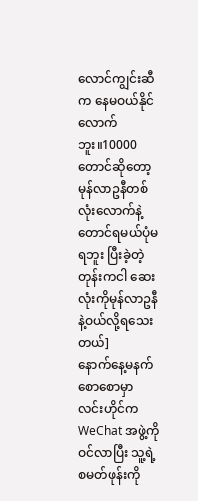လောင်ကျွင်းဆီက နေမဝယ်နိုင်လောက်ဘူး။10000တောင်ဆိုတော့ မုန်လာဥနီတစ်လုံးလောက်နဲ့တောင်ရမယ်ပုံမရဘူး ပြီးခဲ့တဲ့တုန်းကငါ ဆေးလုံးကိုမုန်လာဥနီနဲ့ဝယ်လို့ရသေးတယ်]
နောက်နေ့မနက်စောစောမှာ လင်းဟိုင်က WeChat အဖွဲ့ကိုဝင်လာပြီး သူ့ရဲ့စမတ်ဖုန်းကို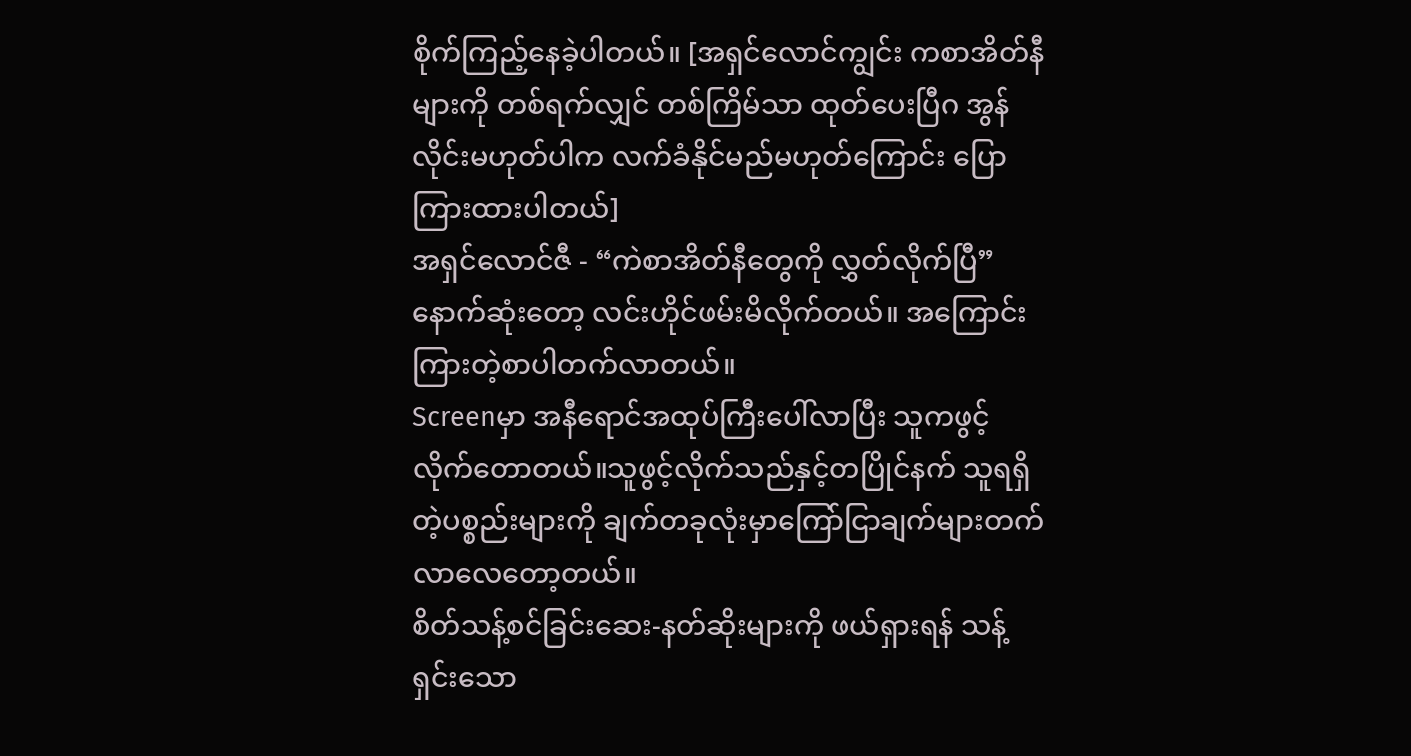စိုက်ကြည့်နေခဲ့ပါတယ်။ [အရှင်လောင်ကျွင်း ကစာအိတ်နီများကို တစ်ရက်လျှင် တစ်ကြိမ်သာ ထုတ်ပေးပြီဂ အွန်လိုင်းမဟုတ်ပါက လက်ခံနိုင်မည်မဟုတ်ကြောင်း ပြောကြားထားပါတယ်]
အရှင်လောင်ဇီ - “ကဲစာအိတ်နီတွေကို လွှတ်လိုက်ပြီ”
နောက်ဆုံးတော့ လင်းဟိုင်ဖမ်းမိလိုက်တယ်။ အကြောင်းကြားတဲ့စာပါတက်လာတယ်။
Screenမှာ အနီရောင်အထုပ်ကြီးပေါ်လာပြီး သူကဖွင့်လိုက်တောတယ်။သူဖွင့်လိုက်သည်နှင့်တပြိုင်နက် သူရရှိတဲ့ပစ္စည်းများကို ချက်တခုလုံးမှာကြော်ငြာချက်များတက်လာလေတော့တယ်။
စိတ်သန့်စင်ခြင်းဆေး-နတ်ဆိုးများကို ဖယ်ရှားရန် သန့်ရှင်းသော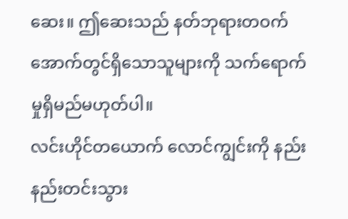ဆေး။ ဤဆေးသည် နတ်ဘုရားတဝက် အောက်တွင်ရှိသောသူများကို သက်ရောက်မှုရှိမည်မဟုတ်ပါ။
လင်းဟိုင်တယောက် လောင်ကျွင်းကို နည်းနည်းတင်းသွား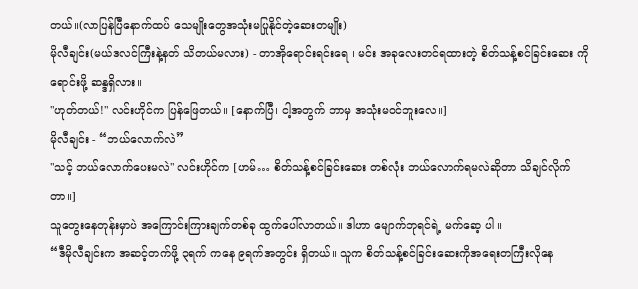တယ်။(လာပြန်ပြီနောက်ထပ် သေမျိုးတွေအသုံးမပြုနိုင်တဲ့ဆေးတမျိုး)
မိုလီချင်း(မယ်ဒလင်ကြီးနဲ့နတ် သိတယ်မလား) - တာအိုရောင်းရင်းရေ ၊ မင်း အခုလေးတင်ရထားတဲ့ စိတ်သန့်စင်ခြင်းဆေး ကိုရောင်းဖို့ ဆန္ဒရှိလား။
"ဟုတ်တယ်!" လင်းဟိုင်က ပြန်ဖြေတယ်။ [နောက်ပြီ၊ ငါ့အတွက် ဘာမှ အသုံးမဝင်ဘူးလေ။]
မိုလီချင်း - “ဘယ်လောက်လဲ”
"သင့် ဘယ်လောက်ပေးမလဲ" လင်းဟိုင်က [ဟမ်… စိတ်သန့်စင်ခြင်းဆေး တစ်လုံး ဘယ်လောက်ရမလဲဆိုတာ သိချင်လိုက်တာ။]
သူတွေးနေတုန်းမှာပဲ အကြောင်းကြားချက်တစ်ခု ထွက်ပေါ်လာတယ်။ ဒါဟာ မျောက်ဘုရင်ရဲ့ မက်ဆေ့ ပါ ။
“ဒီမိုလီချင်းက အဆင့်တက်ဖို့ ၃ရက် ကနေ ၉ရက်အတွင်း ရှိတယ်။ သူက စိတ်သန့်စင်ခြင်းဆေးကိုအရေးတကြီးလိုနေ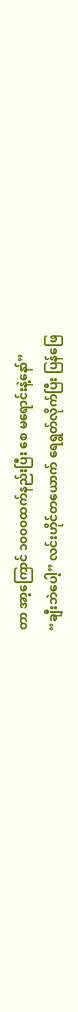တာ အာ့ကြောင် ၁၀၀၀ထက်နည်းပြီး စေ မရောင်းနဲ့နော်”
“ချီးဘဲပေါ့” လင်းဟိုင်တယောက် ရေရွတ်လိုက်ပြီး ပြန်ဖြေ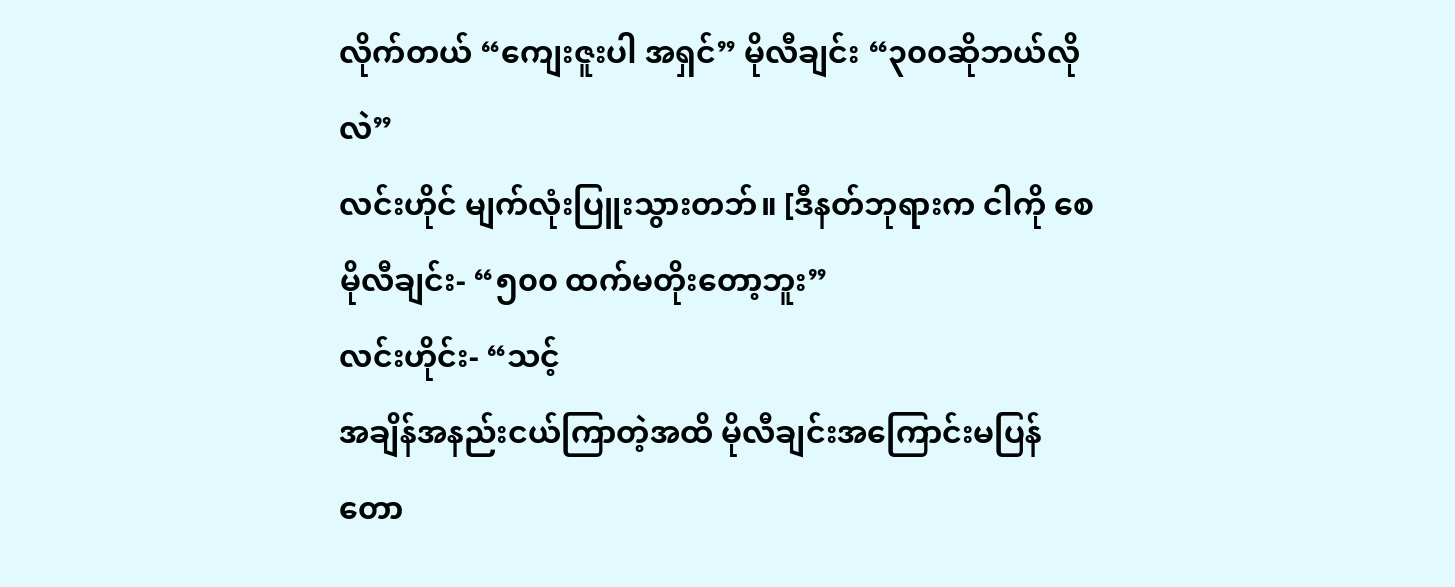လိုက်တယ် “ကျေးဇူးပါ အရှင်” မိုလီချင်း “၃၀၀ဆိုဘယ်လိုလဲ”
လင်းဟိုင် မျက်လုံးပြူးသွားတဘ်။ [ဒီနတ်ဘုရားက ငါကို စေ
မိုလီချင်း- “၅၀၀ ထက်မတိုးတော့ဘူး”
လင်းဟိုင်း- “သင့်
အချိန်အနည်းငယ်ကြာတဲ့အထိ မိုလီချင်းအကြောင်းမပြန်တော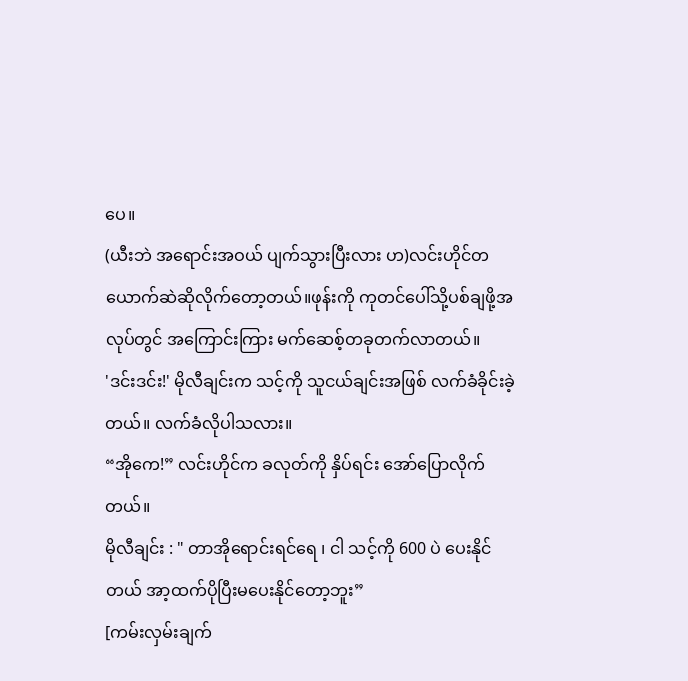ပေ။
(ယီးဘဲ အရောင်းအဝယ် ပျက်သွားပြီးလား ဟ)လင်းဟိုင်တယောက်ဆဲဆိုလိုက်တော့တယ်။ဖုန်းကို ကုတင်ပေါ်သို့ပစ်ချဖို့အလုပ်တွင် အကြောင်းကြား မက်ဆေစ့်တခုတက်လာတယ်။
'ဒင်းဒင်း!' မိုလီချင်းက သင့်ကို သူငယ်ချင်းအဖြစ် လက်ခံခိုင်းခဲ့တယ်။ လက်ခံလိုပါသလား။
“အိုကေ!” လင်းဟိုင်က ခလုတ်ကို နှိပ်ရင်း အော်ပြောလိုက်တယ်။
မိုလီချင်း : " တာအိုရောင်းရင်ရေ ၊ ငါ သင့်ကို 600 ပဲ ပေးနိုင်တယ် အာ့ထက်ပိုပြီးမပေးနိုင်တော့ဘူး”
[ကမ်းလှမ်းချက်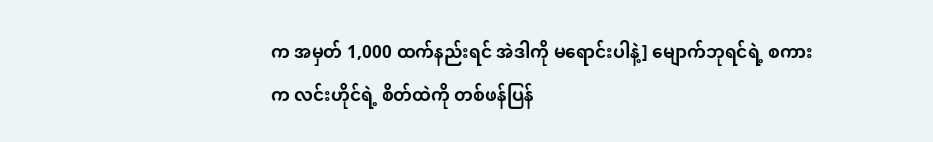က အမှတ် 1,000 ထက်နည်းရင် အဲဒါကို မရောင်းပါနဲ့] မျောက်ဘုရင်ရဲ့ စကားက လင်းဟိုင်ရဲ့ စိတ်ထဲကို တစ်ဖန်ပြန်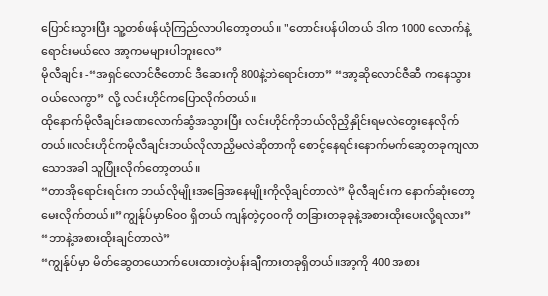ပြောင်းသွားပြီး သူ့တစ်ဖန်ယုံကြည်လာပါတော့တယ်။ "တောင်းပန်ပါတယ် ဒါက 1000 လောက်နဲ့ရောင်းမယ်လေ အာ့ကမများပါဘူးလေ”
မိုလီချင်း -“အရှင်လောင်ဇီတောင် ဒီဆေးကို 800နဲ့ဘဲရောင်းတာ” “အာ့ဆိုလောင်ဇီဆီ ကနေသွားဝယ်လေကွာ” လို့ လင်းဟိုင်ကပြောလိုက်တယ်။
ထိုနောက်မိုလီချင်းခဏလောက်ဆွံအသွားပြီး လင်းဟိုင်ကိုဘယ်လိုညှိနှိုင်းရမလဲတွေးနေလိုက်တယ်။လင်းဟိုင်ကမိုလီချင်းဘယ်လိုလာညှိမလဲဆိုတာကို စောင့်နေရင်းနောက်မက်ဆေ့တခုကျလာသောအခါ သူပြုံးလိုက်တော့တယ်။
“တာအိုရောင်းရင်းက ဘယ်လိုမျိုးအခြေအနေမျိုးကိုလိုချင်တာလဲ” မိုလီချင်းက နောက်ဆုံးတော့မေးလိုက်တယ်။”ကျွန်ုပ်မှာ၆၀၀ ရှိတယ် ကျန်တဲ့၄၀၀ကို တခြားတခုခုနဲ့အစားထိုးပေးလို့ရလား”
“ဘာနဲ့အစားထိုးချင်တာလဲ”
“ကျွန်ုပ်မှာ မိတ်ဆွေတယောက်ပေးထားတဲ့ပန်းချီကားတခုရှိတယ်။အာ့ကို 400 အစား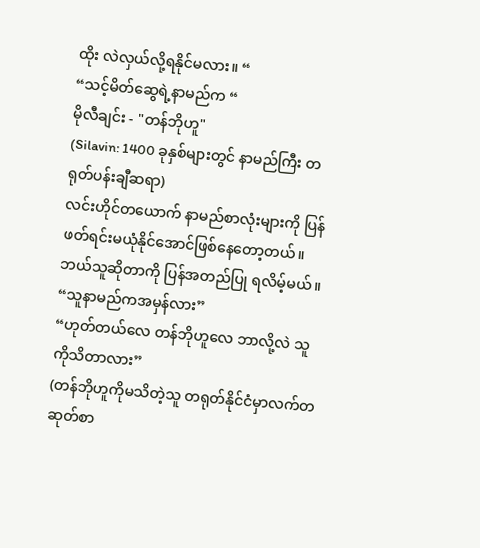ထိုး လဲလှယ်လို့ရနိုင်မလား။ “
“သင့်မိတ်ဆွေရဲ့နာမည်က “
မိုလီချင်း - "တန်ဘိုဟူ"
(Silavin: 1400 ခုနှစ်များတွင် နာမည်ကြီး တရုတ်ပန်းချီဆရာ)
လင်းဟိုင်တယောက် နာမည်စာလုံးများကို ပြန်ဖတ်ရင်းမယုံနိုင်အောင်ဖြစ်နေတော့တယ်။ဘယ်သူဆိုတာကို ပြန်အတည်ပြု ရလိမ့်မယ်။
“သူနာမည်ကအမှန်လား”
“ဟုတ်တယ်လေ တန်ဘိုဟူလေ ဘာလို့လဲ သူကိုသိတာလား”
(တန်ဘိုဟူကိုမသိတဲ့သူ တရုတ်နိုင်ငံမှာလက်တဆုတ်စာ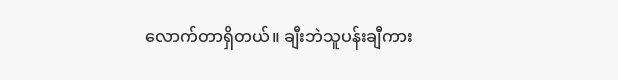လောက်တာရှိတယ်။ ချီးဘဲသူပန်းချီကား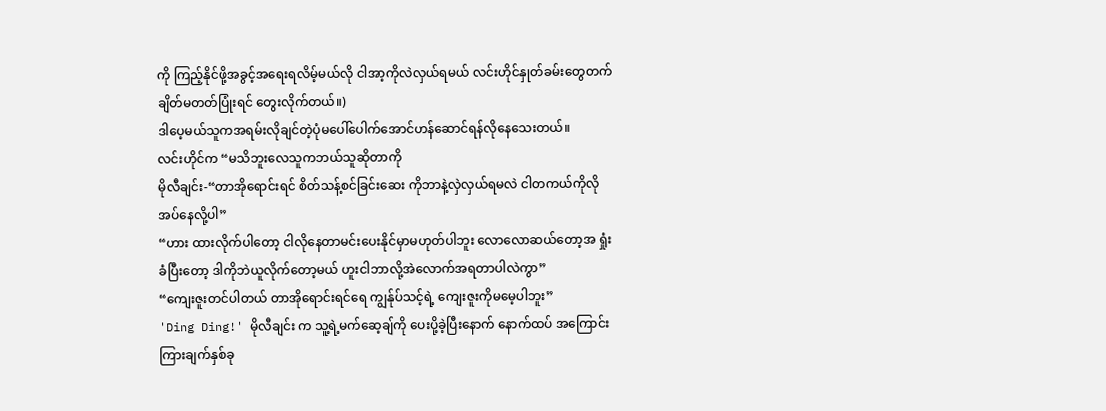ကို ကြည့်နိုင်ဖို့အခွင့်အရေးရလိမ့်မယ်လို ငါအာ့ကိုလဲလှယ်ရမယ် လင်းဟိုင်နှုတ်ခမ်းတွေတက်ချိတ်မတတ်ပြုံးရင် တွေးလိုက်တယ်။)
ဒါပေ့မယ်သူကအရမ်းလိုချင်တဲ့ပုံမပေါ်ပေါက်အောင်ဟန်ဆောင်ရန်လိုနေသေးတယ်။
လင်းဟိုင်က “မသိဘူးလေသူကဘယ်သူဆိုတာကို
မိုလီချင်း-“တာအိုရောင်းရင် စိတ်သန့်စင်ခြင်းဆေး ကိုဘာနဲ့လှဲလှယ်ရမလဲ ငါတကယ်ကိုလိုအပ်နေလို့ပါ”
“ဟား ထားလိုက်ပါတော့ ငါလိုနေတာမင်းပေးနိုင်မှာမဟုတ်ပါဘူး လောလောဆယ်တော့အ ရှုံးခံပြီးတော့ ဒါကိုဘဲယူလိုက်တော့မယ် ဟူးငါဘာလို့အဲလောက်အရတာပါလဲကွာ”
“ကျေးဇူးတင်ပါတယ် တာအိုရောင်းရင်ရေ ကျွန်ုပ်သင့်ရဲ့ ကျေးဇူးကိုမမေ့ပါဘူး”
'Ding Ding!' မိုလီချင်း က သူ့ရဲ့မက်ဆေ့ချ်ကို ပေးပို့ခဲ့ပြီးနောက် နောက်ထပ် အကြောင်းကြားချက်နှစ်ခု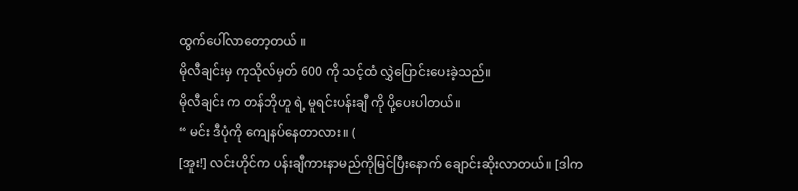ထွက်ပေါ်လာတော့တယ် ။
မိုလီချင်းမှ ကုသိုလ်မှတ် 600 ကို သင့်ထံ လွှဲပြောင်းပေးခဲ့သည်။
မိုလီချင်း က တန်ဘိုဟူ ရဲ့ မူရင်းပန်းချီ ကို ပို့ပေးပါတယ်။
“ မင်း ဒီပုံကို ကျေနပ်နေတာလား။ (
[အူး!] လင်းဟိုင်က ပန်းချီကားနာမည်ကိုမြင်ပြီးနောက် ချောင်းဆိုးလာတယ်။ [ဒါက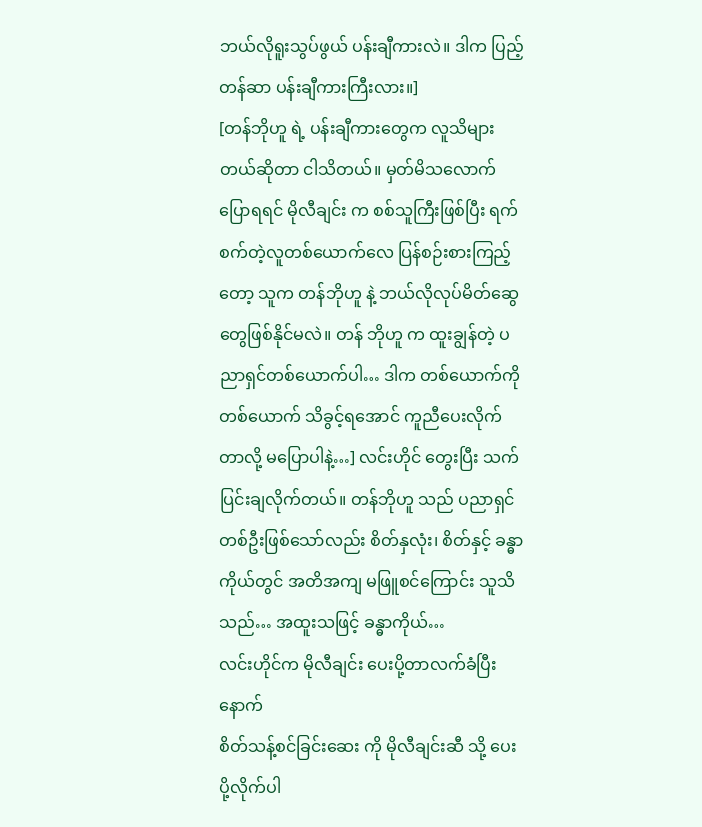ဘယ်လိုရူးသွပ်ဖွယ် ပန်းချီကားလဲ။ ဒါက ပြည့်တန်ဆာ ပန်းချီကားကြီးလား။]
[တန်ဘိုဟူ ရဲ့ ပန်းချီကားတွေက လူသိများတယ်ဆိုတာ ငါသိတယ်။ မှတ်မိသလောက်ပြောရရင် မိုလီချင်း က စစ်သူကြီးဖြစ်ပြီး ရက်စက်တဲ့လူတစ်ယောက်လေ ပြန်စဉ်းစားကြည့်တော့ သူက တန်ဘိုဟူ နဲ့ ဘယ်လိုလုပ်မိတ်ဆွေတွေဖြစ်နိုင်မလဲ။ တန် ဘိုဟူ က ထူးချွန်တဲ့ ပညာရှင်တစ်ယောက်ပါ… ဒါက တစ်ယောက်ကို တစ်ယောက် သိခွင့်ရအောင် ကူညီပေးလိုက်တာလို့ မပြောပါနဲ့…] လင်းဟိုင် တွေးပြီး သက်ပြင်းချလိုက်တယ်။ တန်ဘိုဟူ သည် ပညာရှင်တစ်ဦးဖြစ်သော်လည်း စိတ်နှလုံး၊ စိတ်နှင့် ခန္ဓာကိုယ်တွင် အတိအကျ မဖြူစင်ကြောင်း သူသိသည်… အထူးသဖြင့် ခန္ဓာကိုယ်…
လင်းဟိုင်က မိုလီချင်း ပေးပို့တာလက်ခံပြီးနောက်
စိတ်သန့်စင်ခြင်းဆေး ကို မိုလီချင်းဆီ သို့ ပေးပို့လိုက်ပါ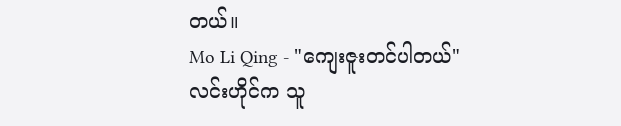တယ်။
Mo Li Qing - "ကျေးဇူးတင်ပါတယ်"
လင်းဟိုင်က သူ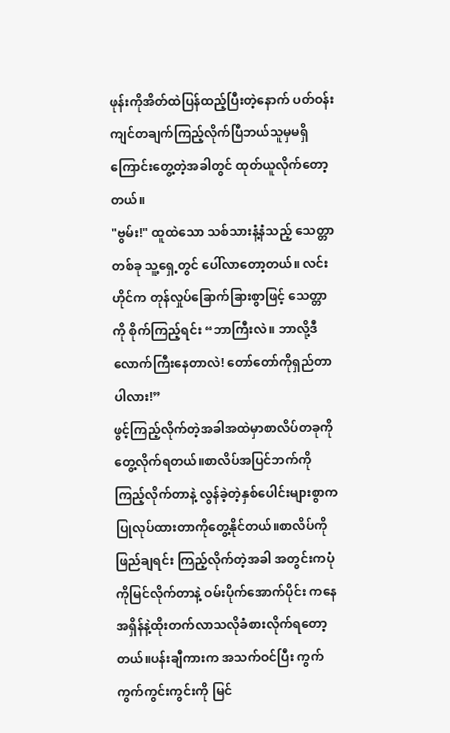ဖုန်းကိုအိတ်ထဲပြန်ထည့်ပြီးတဲ့နောက် ပတ်ဝန်းကျင်တချက်ကြည့်လိုက်ပြီဘယ်သူမှမရှိကြောင်းတွေ့တဲ့အခါတွင် ထုတ်ယူလိုက်တော့တယ်။
"ဗွမ်း!" ထူထဲသော သစ်သားနံ့နံသည့် သေတ္တာတစ်ခု သူ့ရှေ့တွင် ပေါ်လာတော့တယ်။ လင်းဟိုင်က တုန်လှုပ်ခြောက်ခြားစွာဖြင့် သေတ္တာကို စိုက်ကြည့်ရင်း “ဘာကြီးလဲ။ ဘာလို့ဒီလောက်ကြီးနေတာလဲ! တော်တော်ကိုရှည်တာပါလား!”
ဖွင့်ကြည့်လိုက်တဲ့အခါအထဲမှာစာလိပ်တခုကိုတွေ့လိုက်ရတယ်။စာလိပ်အပြင်ဘက်ကိုကြည့်လိုက်တာနဲ့ လွန်ခဲ့တဲ့နှစ်ပေါင်းများစွာက ပြုလုပ်ထားတာကိုတွေ့နိုင်တယ်။စာလိပ်ကိုဖြည်ချရင်း ကြည့်လိုက်တဲ့အခါ အတွင်းကပုံကိုမြင်လိုက်တာနဲ့ ဝမ်းပိုက်အောက်ပိုင်း ကနေ အရှိန်နဲ့ထိုးတက်လာသလိုခံစားလိုက်ရတော့တယ်။ပန်းချီကားက အသက်ဝင်ပြီး ကွက်ကွက်ကွင်းကွင်းကို မြင်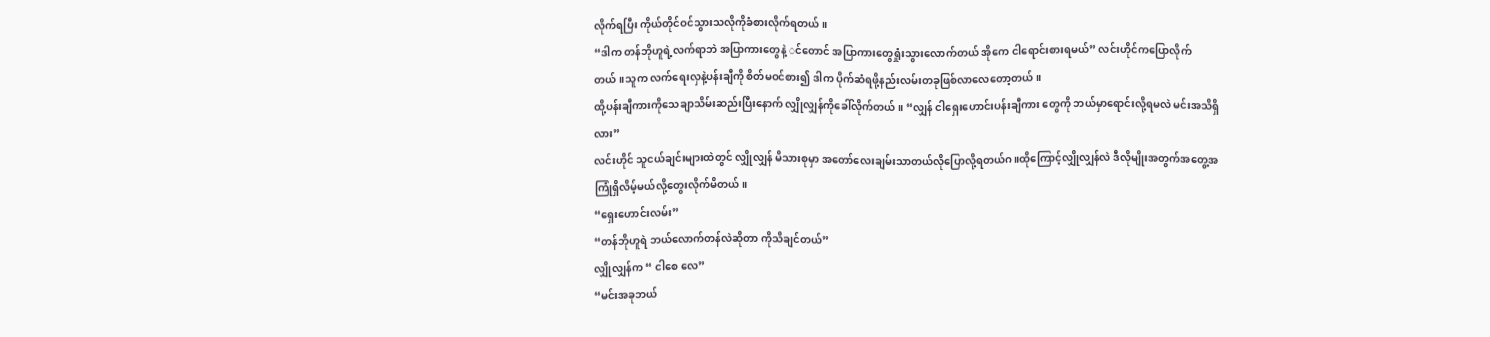လိုက်ရပြီး ကိုယ်တိုင်ဝင်သွားသလိုကိုခံစားလိုက်ရတယ်။
“ဒါက တန်ဘိုဟူရဲ့လက်ရာဘဲ အပြာကားတွေနဲ့ ◌င်တောင် အပြာကားတွေရှုံးသွားလောက်တယ် အိုကေ ငါရောင်းစားရမယ်” လင်းဟိုင်ကပြောလိုက်တယ်။သူက လက်ရေးလှနဲ့ပန်းချီကို စိတ်မဝင်စား၍ ဒါက ပိုက်ဆံရဖို့နည်းလမ်းတခုဖြစ်လာလေတော့တယ်။
ထို့ပန်းချီကားကိုသေချာသိမ်းဆည်းပြီးနောက် လျှိုလျှန်ကိုခေါ်လိုက်တယ်။ “လျှန် ငါရှေးဟောင်းပန်းချီကား တွေကို ဘယ်မှာရောင်းလို့ရမလဲ မင်းအသိရှိလား”
လင်းဟိုင် သူငယ်ချင်းများထဲတွင် လျှိုလျှန် မိသားစုမှာ အတော်လေးချမ်းသာတယ်လိုပြောလို့ရတယ်ဂ။ထိုကြောင့်လျှိုလျှန်လဲ ဒီလိုမျိုးအတွက်အတွေ့အကြုံရှိလိမ့်မယ်လို့တွေးလိုက်မိတယ်။
“ရှေးဟောင်းလမ်း”
“တန်ဘိုဟူရဲ ဘယ်လောက်တန်လဲဆိုတာ ကိုသိချင်တယ်”
လျှိုလျှန်က “ ငါစေ လေ”
“မင်းအခုဘယ်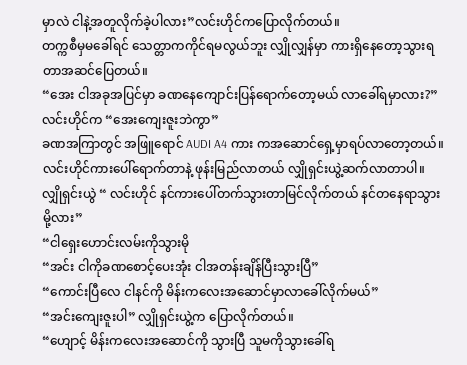မှာလဲ ငါနဲ့အတူလိုက်ခဲ့ပါလား”လင်းဟိုင်ကပြောလိုက်တယ်။
တက္ကစီမှမခေါ်ရင် သေတ္တာကကိုင်ရမလွယ်ဘူး လျှိုလျှန်မှာ ကားရှိနေတော့သွားရတာအဆင်ပြေတယ်။
“အေး ငါအခုအပြင်မှာ ခဏနေကျောင်းပြန်ရောက်တော့မယ် လာခေါ်ရမှာလား?”
လင်းဟိုင်က “အေးကျေးဇူးဘဲကွာ”
ခဏအကြာတွင် အဖြူရောင် AUDI A4 ကား ကအဆောင်ရှေ့မှာရပ်လာတော့တယ်။
လင်းဟိုင်ကားပေါ်ရောက်တာနဲ့ ဖုန်းမြည်လာတယ် လျှိုရှင်းယွဲ့ဆက်လာတာပါ။
လျှိုရှင်းယွဲ “ လင်းဟိုင် နင်ကားပေါ်တက်သွားတာမြင်လိုက်တယ် နင်တနေရာသွားမို့လား”
“ငါရှေးဟောင်းလမ်းကိုသွားမို
“အင်း ငါကိုခဏစောင့်ပေးအုံး ငါအတန်းချိန်ပြီးသွားပြီ”
“ကောင်းပြီလေ ငါနင်ကို မိန်းကလေးအဆောင်မှာလာခေါ်လိုက်မယ်”
“အင်းကျေးဇူးပါ” လျှိုရှင်းယွဲ့က ပြောလိုက်တယ်။
“ဟျောင့် မိန်းကလေးအဆောင်ကို သွားပြီ သူမကိုသွားခေါ်ရ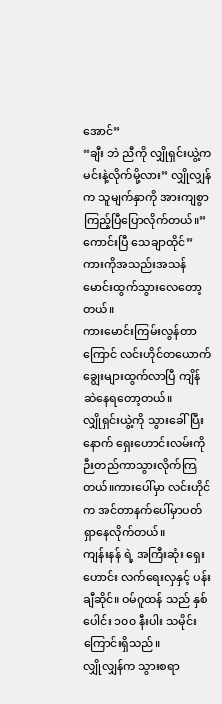အောင်”
“ချီး ဘဲ ညီကို လျှိုရှင်းယွဲ့က မင်းနဲ့လိုက်မို့လား” လျှိုလျှန်က သူမျက်နှာကို အားကျစွာကြည့်ပြီပြောလိုက်တယ်။”ကောင်းပြီ သေချာထိုင်” ကားကိုအသည်းအသန်မောင်းထွက်သွားလေတော့တယ်။
ကားမောင်းကြမ်းလွန်တာကြောင် လင်းဟိုင်တယောက်ချွေးများထွက်လာပြီ ကျိန်ဆဲနေရတော့တယ်။
လျှိုရှင်းယွဲ့ကို သွားခေါ်ပြီးနောက် ရှေးဟောင်းလမ်းကို ဉီးတည်ကာသွားလိုက်ကြတယ်။ကားပေါ်မှာ လင်းဟိုင်က အင်တာနက်ပေါ်မှာပတ်ရှာနေလိုက်တယ်။
ကျန်းနန် ရဲ့ အကြီးဆုံး ရှေးဟောင်း လက်ရေးလှနှင့် ပန်းချီဆိုင်။ ဝမ်ဂူထန် သည် နှစ်ပေါင်း ၁၀၀ နီးပါး သမိုင်းကြောင်းရှိသည်။
လျှိုလျှန်က သွားစရာ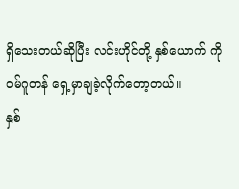ရှိသေးတယ်ဆိုပြီး လင်းဟိုင်တို့ နှစ်ယောက် ကို ဝမ်ဂူတန် ရှေ့မှာချခဲ့လိုက်တော့တယ်။
နှစ်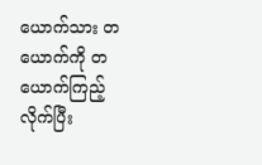ယောက်သား တယောက်ကို တယောက်ကြည့်လိုက်ပြီး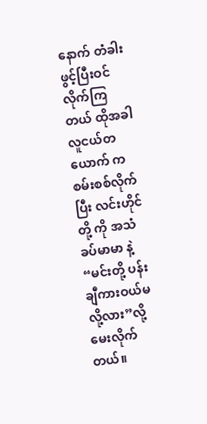နောက် တံခါးဖွင့်ပြီးဝင်လိုက်ကြတယ် ထိုအခါလူငယ်တယောက် ကစမ်းစစ်လိုက်ပြီး လင်းဟိုင်တို့ ကို အသံခပ်မာမာ နဲ့ “မင်းတို့ ပန်းချီကားဝယ်မလို့လား”လို့မေးလိုက်တယ်။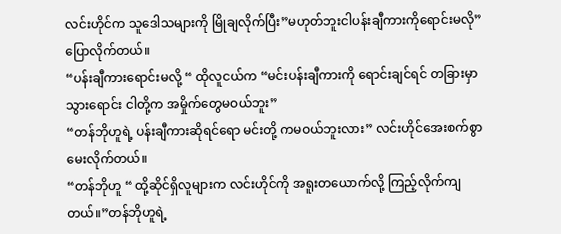လင်းဟိုင်က သူဒေါသများကို မြိုချလိုက်ပြီး”မဟုတ်ဘူးငါပန်းချီကားကိုရောင်းမလို”ပြောလိုက်တယ်။
“ပန်းချီကားရောင်းမလို့ “ ထိုလူငယ်က “မင်းပန်းချီကားကို ရောင်းချင်ရင် တခြားမှာသွားရောင်း ငါတို့က အမှိုက်တွေမဝယ်ဘူး”
“တန်ဘိုဟူရဲ့ ပန်းချီကားဆိုရင်ရော မင်းတို့ ကမဝယ်ဘူးလား” လင်းဟိုင်အေးစက်စွာမေးလိုက်တယ်။
“တန်ဘိုဟူ “ ထို့ဆိုင်ရှိလူများက လင်းဟိုင်ကို အရူးတယောက်လို့ ကြည့်လိုက်ကျတယ်။”တန်ဘိုဟူရဲ့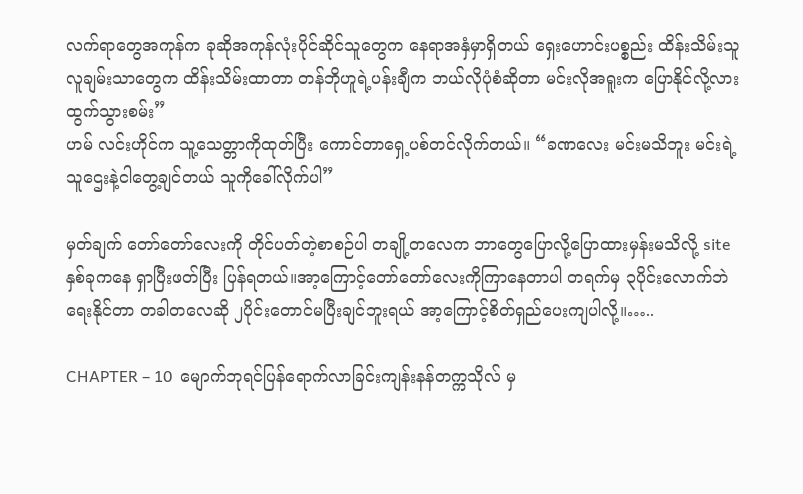လက်ရာတွေအကုန်က ခုဆိုအကုန်လုံးပိုင်ဆိုင်သူတွေက နေရာအနှံမှာရှိတယ် ရှေးဟောင်းပစ္စည်း ထိန်းသိမ်းသူလူချမ်းသာတွေက ထိန်းသိမ်းထာတာ တန်ဘိုဟူရဲ့ပန်းချီက ဘယ်လိုပုံစံဆိုတာ မင်းလိုအရူးက ပြောနိုင်လို့လား ထွက်သွားစမ်း”
ဟမ် လင်းဟိုင်က သူ့သေတ္တာကိုထုတ်ပြီး ကောင်တာရှေ့ပစ်တင်လိုက်တယ်။ “ခဏလေး မင်းမသိဘူး မင်းရဲ့သူဌေးနဲ့ငါတွေ့ချင်တယ် သူကိုခေါ်လိုက်ပါ”

မှတ်ချက် တော်တော်လေးကို တိုင်ပတ်တဲ့စာစဉ်ပါ တချို့တလေက ဘာတွေပြောလို့ပြောထားမှန်းမသိလို့ siteနှစ်ခုကနေ ရှာပြီးဖတ်ပြီး ပြန်ရတယ်။အာ့ကြောင့်တော်တော်လေးကိုကြာနေတာပါ တရက်မှ ၃ပိုင်းလောက်ဘဲရေးနိုင်တာ တခါတလေဆို ၂ပိုင်းတောင်မပြီးချင်ဘူးရယ် အာ့ကြောင့်စိတ်ရှည်ပေးကျပါလို့။…..

CHAPTER – 10  မျောက်ဘုရင်ပြန်ရောက်လာခြင်းကျန်းနန်တက္ကသိုလ် မှ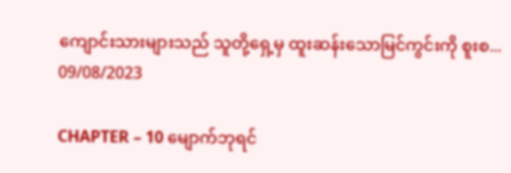ကျောင်းသားများသည် သူတို့ရှေ့မှ ထူးဆန်းသောမြင်ကွင်းကို စူးစ...
09/08/2023

CHAPTER – 10 မျောက်ဘုရင်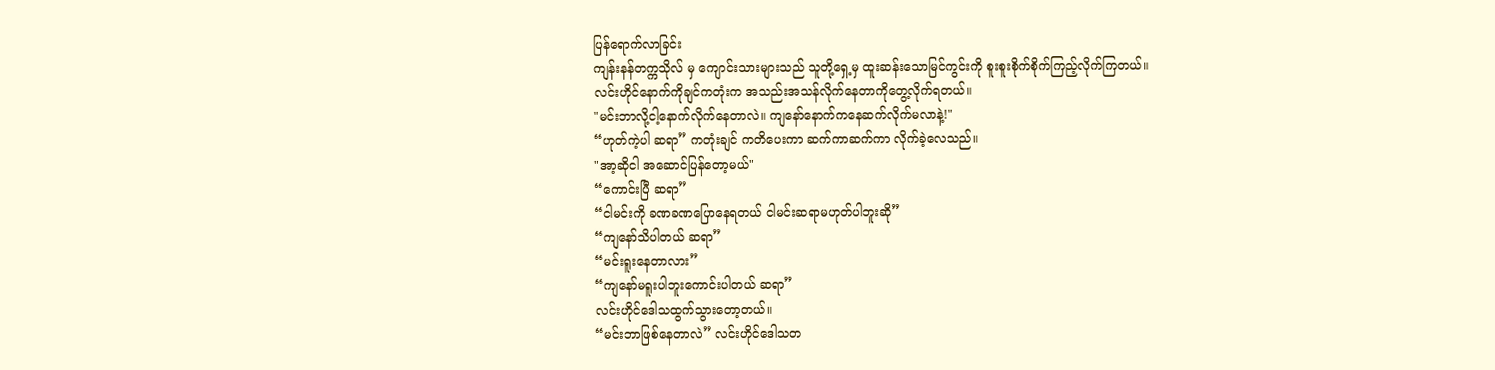ပြန်ရောက်လာခြင်း
ကျန်းနန်တက္ကသိုလ် မှ ကျောင်းသားများသည် သူတို့ရှေ့မှ ထူးဆန်းသောမြင်ကွင်းကို စူးစူးစိုက်စိုက်ကြည့်လိုက်ကြတယ်။
လင်းဟိုင်နောက်ကိုချင်ကတုံးက အသည်းအသန်လိုက်နေတာကိုတွေ့လိုက်ရတယ်။
"မင်းဘာလို့ငါ့နောက်လိုက်နေတာလဲ။ ကျနော်နောက်ကနေဆက်လိုက်မလာနဲ့!"
“ဟုတ်ကဲ့ပါ ဆရာ” ကတုံးချင် ကတိပေးကာ ဆက်ကာဆက်ကာ လိုက်ခဲ့လေသည်။
"အာ့ဆိုငါ အဆောင်ပြန်တော့မယ်"
“ကောင်းပြီ ဆရာ”
“ငါမင်းကို ခဏခဏပြောနေရတယ် ငါမင်းဆရာမဟုတ်ပါဘူးဆို”
“ကျနော်သိပါတယ် ဆရာ”
“မင်းရူးနေတာလား”
“ကျနော်မရူးပါဘူးကောင်းပါတယ် ဆရာ”
လင်းဟိုင်ဒေါသထွက်သွားတော့တယ်။
“မင်းဘာဖြစ်နေတာလဲ” လင်းဟိုင်ဒေါသတ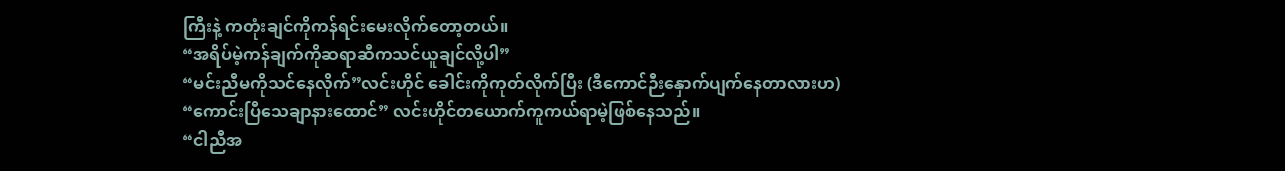ကြီးနဲ့ ကတုံးချင်ကိုကန်ရင်းမေးလိုက်တော့တယ်။
“အရိပ်မဲ့ကန်ချက်ကိုဆရာဆီကသင်ယူချင်လို့ပါ”
“မင်းညီမကိုသင်နေလိုက်”လင်းဟိုင် ခေါင်းကိုကုတ်လိုက်ပြီး (ဒီကောင်ဉီးနှောက်ပျက်နေတာလားဟ)
“ကောင်းပြီသေချာနားထောင်” လင်းဟိုင်တယောက်ကူကယ်ရာမဲ့ဖြစ်နေသည်။
“ငါညီအ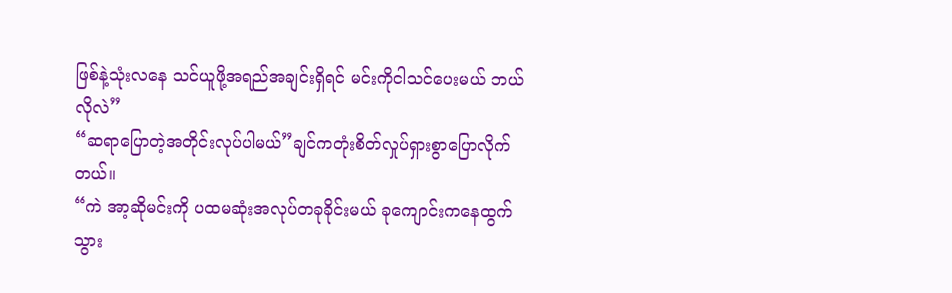ဖြစ်နဲ့သုံးလနေ သင်ယူဖို့အရည်အချင်းရှိရင် မင်းကိုငါသင်ပေးမယ် ဘယ်လိုလဲ”
“ဆရာပြောတဲ့အတိုင်းလုပ်ပါမယ်”ချင်ကတုံးစိတ်လှုပ်ရှားစွာပြောလိုက်တယ်။
“ကဲ အာ့ဆိုမင်းကို ပထမဆုံးအလုပ်တခုခိုင်းမယ် ခုကျောင်းကနေထွက်သွား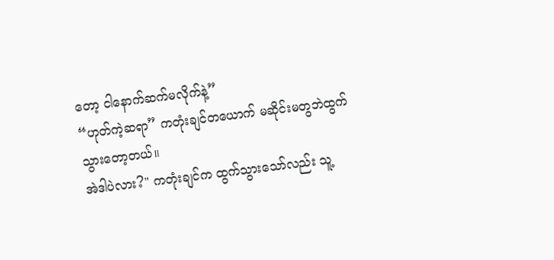တော့ ငါနောက်ဆက်မလိုက်နဲ့”
“ဟုတ်ကဲ့ဆရာ” ကတုံးချင်တယောက် မဆိုင်းမတွဘဲထွက်သွားတော့တယ်။
အဲဒါပဲလား?" ကတုံးချင်က ထွက်သွားသော်လည်း သူ့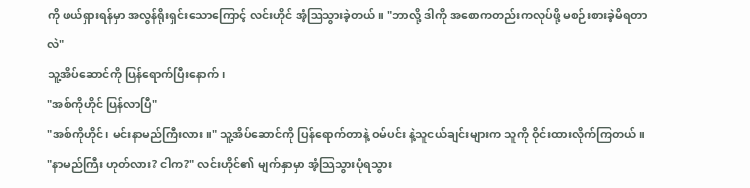ကို ဖယ်ရှားရန်မှာ အလွန်ရိုးရှင်းသောကြောင့် လင်းဟိုင် အံ့ဩသွားခဲ့တယ်။ "ဘာလို့ ဒါကို အစောကတည်းကလုပ်ဖို့ မစဉ်းစားခဲ့မိရတာလဲ"
သူ့အိပ်ဆောင်ကို ပြန်ရောက်ပြီးနောက်၊
"အစ်ကိုဟိုင် ပြန်လာပြီ"
"အစ်ကိုဟိုင်၊ မင်းနာမည်ကြီးလား။" သူ့အိပ်ဆောင်ကို ပြန်ရောက်တာနဲ့ ဝမ်ပင်း နဲ့သူငယ်ချင်းများက သူကို ဝိုင်းထားလိုက်ကြတယ်။
"နာမည်ကြီး ဟုတ်လား? ငါက?" လင်းဟိုင်၏ မျက်နှာမှာ အံ့သြသွားပုံရသွား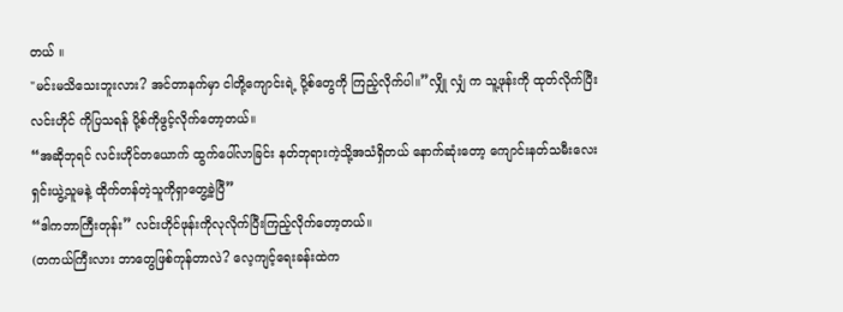တယ် ။
"မင်းမသိသေးဘူးလား? အင်တာနက်မှာ ငါတို့ကျောင်းရဲ့ ပို့စ်တွေကို ကြည့်လိုက်ပါ။”လျှို လျှံ က သူ့ဖုန်းကို ထုတ်လိုက်ပြီးလင်းဟိုင် ကိုပြသရန် ပို့စ်ကိုဖွင့်လိုက်တော့တယ်။
“အဆိုဘုရင် လင်းဟိုင်တယောက် ထွက်ပေါ်လာခြင်း နတ်ဘုရားကဲ့သို့အသံရှိတယ် နောက်ဆုံးတော့ ကျောင်းနတ်သမီးလေး ရှင်းယွဲ့သူမနဲ့ ထိုက်တန်တဲ့သူကိုရှာတွေ့ခဲ့ပြီ”
“ဒါကဘာကြီးတုန်း” လင်းဟိုင်ဖုန်းကိုလုလိုက်ပြီးကြည့်လိုက်တော့တယ်။
(တကယ်ကြီးလား ဘာတွေဖြစ်ကုန်တာလဲ? လေ့ကျင့်ရေးခန်းထဲက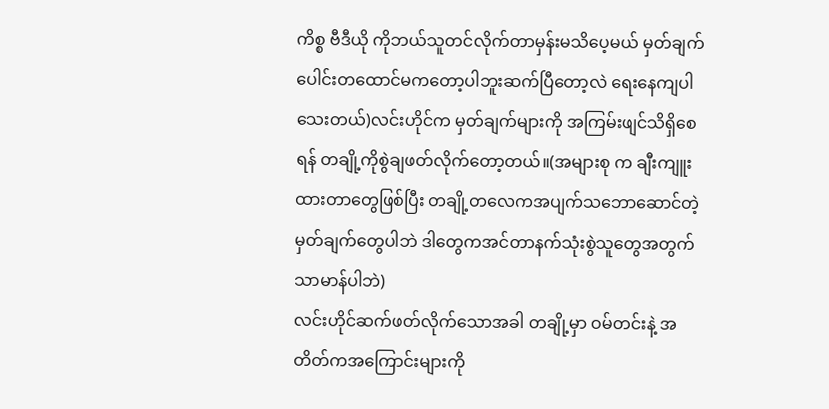ကိစ္စ ဗီဒီယို ကိုဘယ်သူတင်လိုက်တာမှန်းမသိပေ့မယ် မှတ်ချက်ပေါင်းတထောင်မကတော့ပါဘူးဆက်ပြီတော့လဲ ရေးနေကျပါသေးတယ်)လင်းဟိုင်က မှတ်ချက်များကို အကြမ်းဖျင်သိရှိစေရန် တချို့ကိုစွဲချဖတ်လိုက်တော့တယ်။(အများစု က ချီးကျူးထားတာတွေဖြစ်ပြီး တချို့တလေကအပျက်သဘောဆောင်တဲ့မှတ်ချက်တွေပါဘဲ ဒါတွေကအင်တာနက်သုံးစွဲသူတွေအတွက် သာမာန်ပါဘဲ)
လင်းဟိုင်ဆက်ဖတ်လိုက်သောအခါ တချို့မှာ ဝမ်တင်းနဲ့ အတိတ်ကအကြောင်းများကို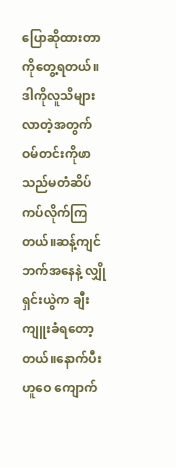ပြောဆိုထားတာကိုတွေ့ရတယ်။ဒါကိုလူသိများလာတဲ့အတွက်
ဝမ်တင်းကိုဖာသည်မတံဆိပ်ကပ်လိုက်ကြတယ်။ဆန့်ကျင်ဘက်အနေနဲ့ လျှိုရှင်းယွဲက ချီးကျူးခံရတော့တယ်။နောက်ပီး ဟူဝေ ကျောက်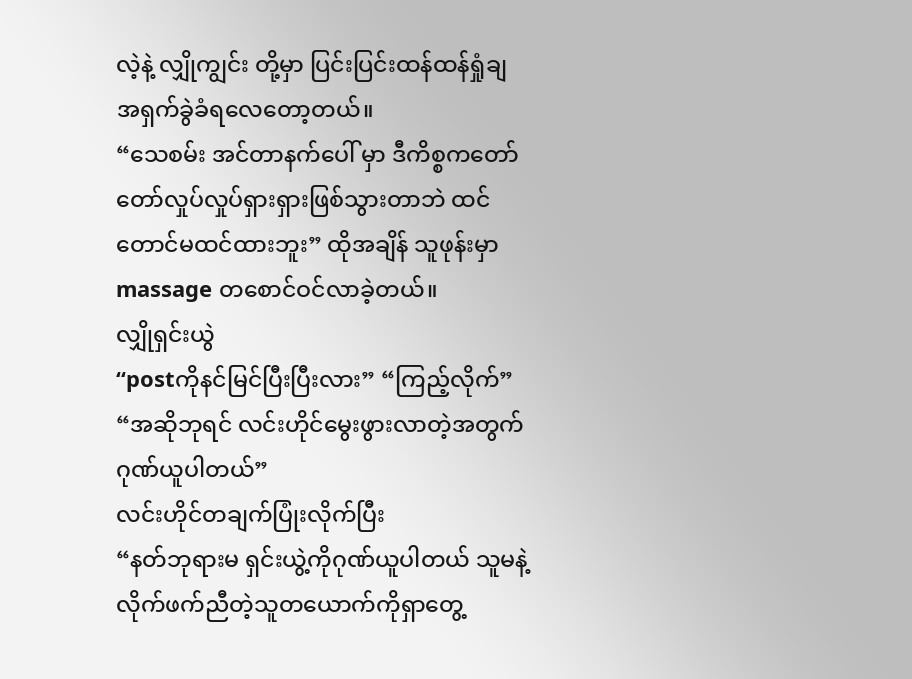လဲ့နဲ့ လျှိုကျွင်း တို့မှာ ပြင်းပြင်းထန်ထန်ရှုံချ
အရှက်ခွဲခံရလေတော့တယ်။
“သေစမ်း အင်တာနက်ပေါ် မှာ ဒီကိစ္စကတော်တော်လှုပ်လှုပ်ရှားရှားဖြစ်သွားတာဘဲ ထင်တောင်မထင်ထားဘူး” ထိုအချိန် သူဖုန်းမှာ massage တစောင်ဝင်လာခဲ့တယ်။
လျှိုရှင်းယွဲ
“postကိုနင်မြင်ပြီးပြီးလား” “ကြည့်လိုက်”
“အဆိုဘုရင် လင်းဟိုင်မွေးဖွားလာတဲ့အတွက်ဂုဏ်ယူပါတယ်”
လင်းဟိုင်တချက်ပြုံးလိုက်ပြီး
“နတ်ဘုရားမ ရှင်းယွဲ့ကိုဂုဏ်ယူပါတယ် သူမနဲ့လိုက်ဖက်ညီတဲ့သူတယောက်ကိုရှာတွေ့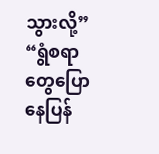သွားလို့”
“ရွံစရာတွေပြောနေပြန်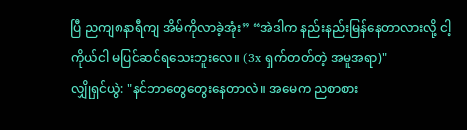ပြီ ညကျ၈နာရီကျ အိမ်ကိုလာခဲ့အုံး” “အဲဒါက နည်းနည်းမြန်နေတာလားလို့ ငါ့ကိုယ်ငါ မပြင်ဆင်ရသေးဘူးလေ။ (3x ရှက်တတ်တဲ့ အမူအရာ)"
လျှိုရှင်ယွဲ: "နင်ဘာတွေတွေးနေတာလဲ။ အမေက ညစာစား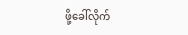ဖို့ခေါ်လိုက်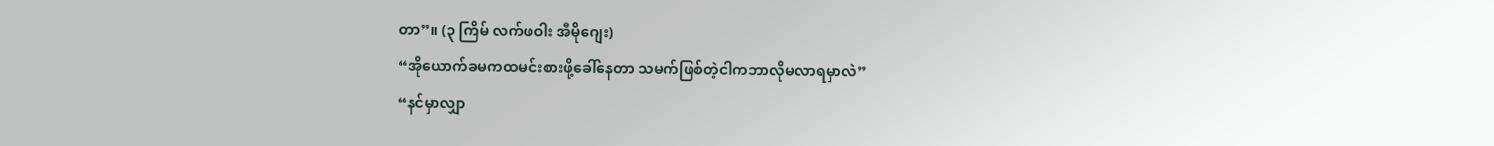တာ”။ (၃ ကြိမ် လက်ဖဝါး အီမိုဂျေး)
“အိုယောက်ခမကထမင်းစားဖို့ခေါ်နေတာ သမက်ဖြစ်တဲ့ငါကဘာလိုမလာရမှာလဲ”
“နင်မှာလျှာ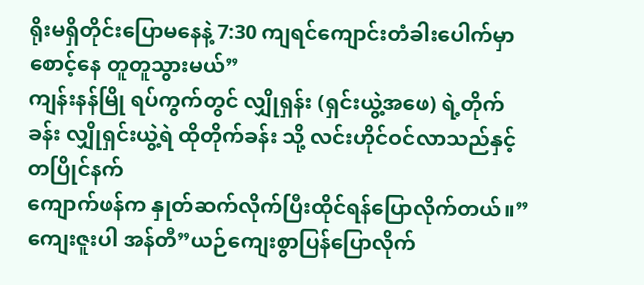ရိုးမရှိတိုင်းပြောမနေနဲ့ 7:30 ကျရင်ကျောင်းတံခါးပေါက်မှာစောင့်နေ တူတူသွားမယ်”
ကျန်းနန်မြို ရပ်ကွက်တွင် လျှိုရှန်း (ရှင်းယွဲ့အဖေ) ရဲ့တိုက်ခန်း လျှိုရှင်းယွဲ့ရဲ ထိုတိုက်ခန်း သို့ လင်းဟိုင်ဝင်လာသည်နှင့်တပြိုင်နက်
ကျောက်ဖန်က နှုတ်ဆက်လိုက်ပြီးထိုင်ရန်ပြောလိုက်တယ်။”ကျေးဇူးပါ အန်တီ”ယဉ်ကျေးစွာပြန်ပြောလိုက်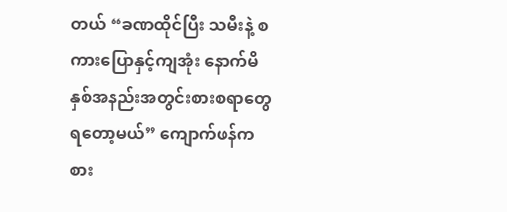တယ် “ခဏထိုင်ပြီး သမီးနဲ့ စကားပြောနှင့်ကျအုံး နောက်မိနှစ်အနည်းအတွင်းစားစရာတွေရတော့မယ်” ကျောက်ဖန်က စား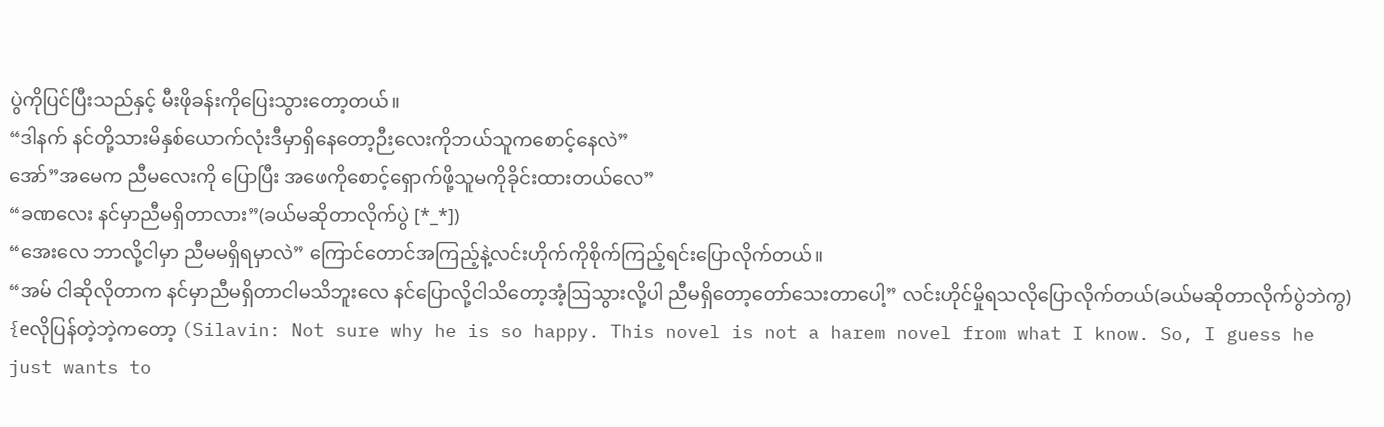ပွဲကိုပြင်ပြီးသည်နှင့် မီးဖိုခန်းကိုပြေးသွားတော့တယ်။
“ဒါနက် နင်တို့သားမိနှစ်ယောက်လုံးဒီမှာရှိနေတော့ဉီးလေးကိုဘယ်သူကစောင့်နေလဲ”
အော်”အမေက ညီမလေးကို ပြောပြီး အဖေကိုစောင့်ရှောက်ဖို့သူမကိုခိုင်းထားတယ်လေ”
“ခဏလေး နင်မှာညီမရှိတာလား”(ခယ်မဆိုတာလိုက်ပွဲ [*_*])
“အေးလေ ဘာလို့ငါမှာ ညီမမရှိရမှာလဲ” ကြောင်တောင်အကြည့်နဲ့လင်းဟိုက်ကိုစိုက်ကြည့်ရင်းပြောလိုက်တယ်။
“အမ် ငါဆိုလိုတာက နင်မှာညီမရှိတာငါမသိဘူးလေ နင်ပြောလို့ငါသိတော့အံ့ဩသွားလို့ပါ ညီမရှိတော့တော်သေးတာပေါ့” လင်းဟိုင်မှိုရသလိုပြောလိုက်တယ်(ခယ်မဆိုတာလိုက်ပွဲဘဲကွ)
{eလိုပြန်တဲ့ဘဲ့ကတော့ (Silavin: Not sure why he is so happy. This novel is not a harem novel from what I know. So, I guess he just wants to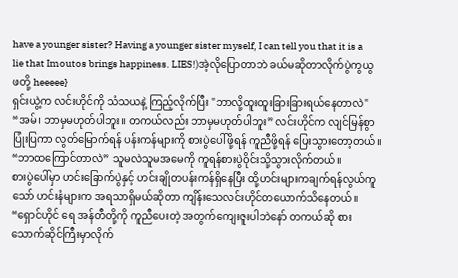have a younger sister? Having a younger sister myself, I can tell you that it is a lie that Imoutos brings happiness. LIES!)အဲ့လိုပြောတာဘဲ ခယ်မဆိုတာလိုက်ပွဲကွယွဖတို့ heeeee}
ရှင်းယွဲ့က လင်းဟိုင်ကို သံသယနဲ့ ကြည့်လိုက်ပြီး "ဘာလို့ထူးထူးခြားခြားရယ်နေတာလဲ"
“အမ်၊ ဘာမှမဟုတ်ပါဘူး။ တကယ်လည်း ဘာမှမဟုတ်ပါဘူး” လင်းဟိုင်က လျင်မြန်စွာ ပြုံးပြကာ လွတ်မြောက်ရန် ပန်းကန်များကို စားပွဲပေါ်ဖို့ရန် ကူညီဖို့ရန် ပြေးသွားတော့တယ်။
“ဘာထကြောင်တာလဲ” သူမလဲသူမအမေကို ကူရန်စားပွဲဝိုင်းသို့သွားလိုက်တယ်။
စားပွဲပေါ်မှာ ဟင်းခြောက်ပွဲနှင့် ဟင်းချိုတပန်းကန်ရှိနေပြီး ထို့ဟင်းများကချက်ရန်လွယ်ကူသော် ဟင်းနံများက အရသာရှိမယ်ဆိုတာ ကျိန်းသေလင်းဟိုင်တယောက်သိနေတယ်။
“ရှောင်ဟိုင် ရေ အန်တီတို့ကို ကူညီပေးတဲ့ အတွက်ကျေးဇူးပါဘဲနော် တကယ်ဆို စားသောက်ဆိုင်ကြီးမှာလိုက်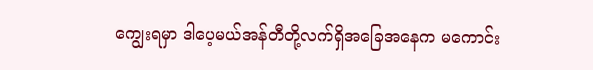ကျွေးရမှာ ဒါပေ့မယ်အန်တီတို့လက်ရှိအခြေအနေက မကောင်း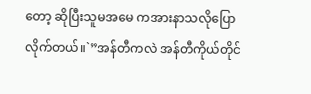တော့ ဆိုပြီးသူမအမေ ကအားနာသလိုပြောလိုက်တယ်။`”အန်တီကလဲ အန်တီကိုယ်တိုင်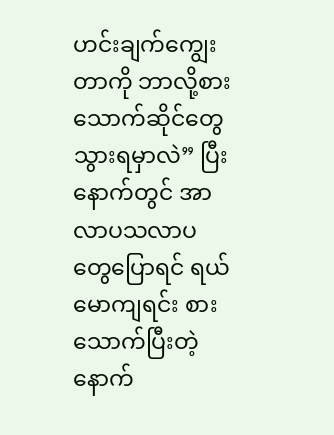ဟင်းချက်ကျွေးတာကို ဘာလို့စားသောက်ဆိုင်တွေသွားရမှာလဲ” ပြီးနောက်တွင် အာလာပသလာပ တွေပြောရင် ရယ်မောကျရင်း စားသောက်ပြီးတဲ့နောက်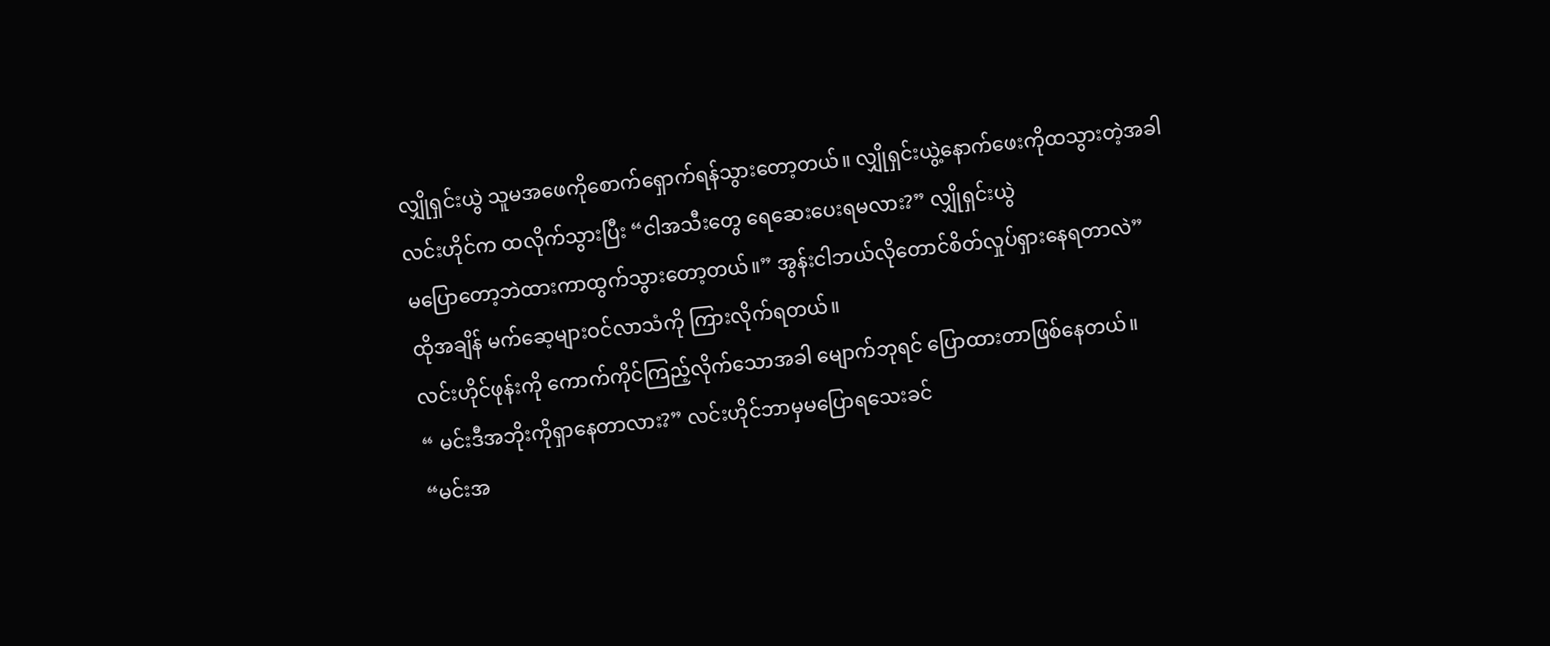လျှိုရှင်းယွဲ သူမအဖေကိုစောက်ရှောက်ရန်သွားတော့တယ်။ လျှိုရှင်းယွဲ့နောက်ဖေးကိုထသွားတဲ့အခါ လင်းဟိုင်က ထလိုက်သွားပြီး “ငါအသီးတွေ ရေဆေးပေးရမလား?” လျှိုရှင်းယွဲ
မပြောတော့ဘဲထားကာထွက်သွားတော့တယ်။” အွန်းငါဘယ်လိုတောင်စိတ်လှုပ်ရှားနေရတာလဲ”
ထိုအချိန် မက်ဆေ့များဝင်လာသံကို ကြားလိုက်ရတယ်။
လင်းဟိုင်ဖုန်းကို ကောက်ကိုင်ကြည့်လိုက်သောအခါ မျောက်ဘုရင် ပြောထားတာဖြစ်နေတယ်။
“ မင်းဒီအဘိုးကိုရှာနေတာလား?” လင်းဟိုင်ဘာမှမပြောရသေးခင်
“မင်းအ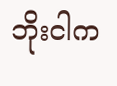ဘိုးငါက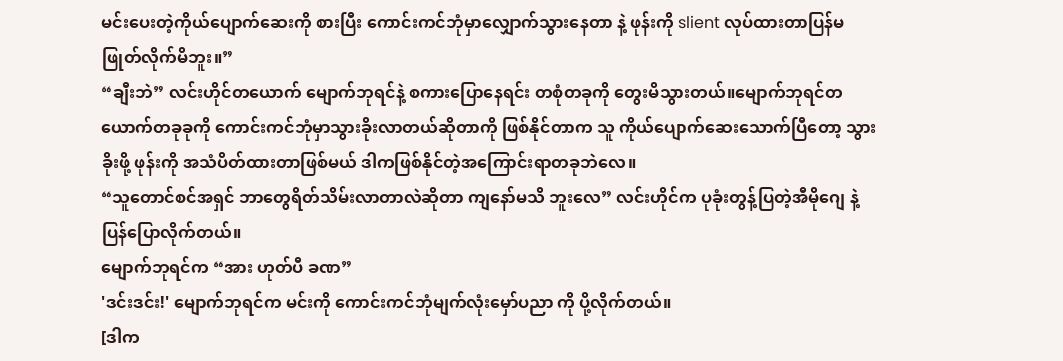မင်းပေးတဲ့ကိုယ်ပျောက်ဆေးကို စားပြီး ကောင်းကင်ဘုံမှာလျှောက်သွားနေတာ နဲ့ ဖုန်းကို slient လုပ်ထားတာပြန်မဖြုတ်လိုက်မိဘူး။”
“ချီးဘဲ” လင်းဟိုင်တယောက် မျောက်ဘုရင်နဲ့ စကားပြောနေရင်း တစုံတခုကို တွေးမိသွားတယ်။မျောက်ဘုရင်တယောက်တခုခုကို ကောင်းကင်ဘုံမှာသွားခိုးလာတယ်ဆိုတာကို ဖြစ်နိုင်တာက သူ ကိုယ်ပျောက်ဆေးသောက်ပြီတော့ သွားခိုးဖို့ ဖုန်းကို အသံပိတ်ထားတာဖြစ်မယ် ဒါကဖြစ်နိုင်တဲ့အကြောင်းရာတခုဘဲလေ။
“သူတောင်စင်အရှင် ဘာတွေရိတ်သိမ်းလာတာလဲဆိုတာ ကျနော်မသိ ဘူးလေ” လင်းဟိုင်က ပုခုံးတွန့်ပြတဲ့အီမိုဂျေ နဲ့ ပြန်ပြောလိုက်တယ်။
မျောက်ဘုရင်က “အား ဟုတ်ပီ ခဏ”
'ဒင်းဒင်း!' မျောက်ဘုရင်က မင်းကို ကောင်းကင်ဘုံမျက်လုံးမှော်ပညာ ကို ပို့လိုက်တယ်။
[ဒါက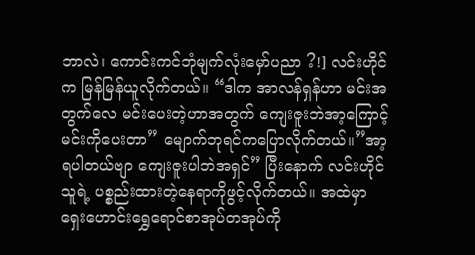ဘာလဲ၊ ကောင်းကင်ဘုံမျက်လုံးမှော်ပညာ ?!] လင်းဟိုင်က မြန်မြန်ယူလိုက်တယ်။ “ဒါက အာလန်ရှန်ဟာ မင်းအတွက်လေ မင်းပေးတဲ့ဟာအတွက် ကျေးဇူးဘဲအာ့ကြောင့်မင်းကိုပေးတာ” မျောက်ဘုရင်ကပြောလိုက်တယ်။”အာ့ရပါတယ်ဗျာ ကျေးဇူးပါဘဲအရှင်” ပြီးနောက် လင်းဟိုင်သူရဲ့ ပစ္စည်းထားတဲ့နေရာကိုဖွင့်လိုက်တယ်။ အထဲမှာ ရှေးဟောင်းရွှေရောင်စာအုပ်တအုပ်ကို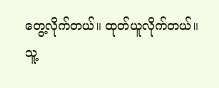တွေ့လိုက်တယ်။ ထုတ်ယူလိုက်တယ်။
သူ့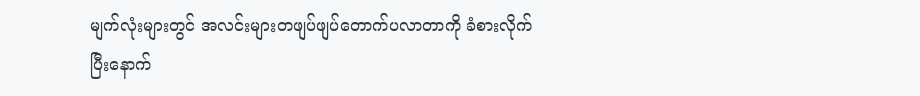မျက်လုံးများတွင် အလင်းများတဖျပ်ဖျပ်တောက်ပလာတာကို ခံစားလိုက်ပြီးနောက်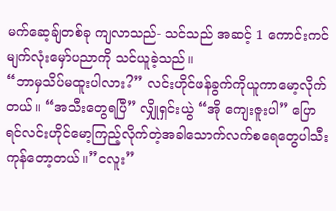မက်ဆေ့ချ်တစ်ခု ကျလာသည်- သင်သည် အဆင့် 1 ကောင်းကင်မျက်လုံးမှော်ပညာကို သင်ယူခဲ့သည်။
“ဘာမှသိပ်မထူးပါလား?” လင်းဟိုင်ဖန်ခွက်ကိုယူကာမော့လိုက်တယ်။ “အသီးတွေရပြီ” လျှိုရှင်းယွဲ “အို ကျေးဇူးပါ” ပြောရင်လင်းဟိုင်မော့ကြည့်လိုက်တဲ့အခါသောက်လက်စရေတွေပါသီးကုန်တော့တယ်။”ငလူး”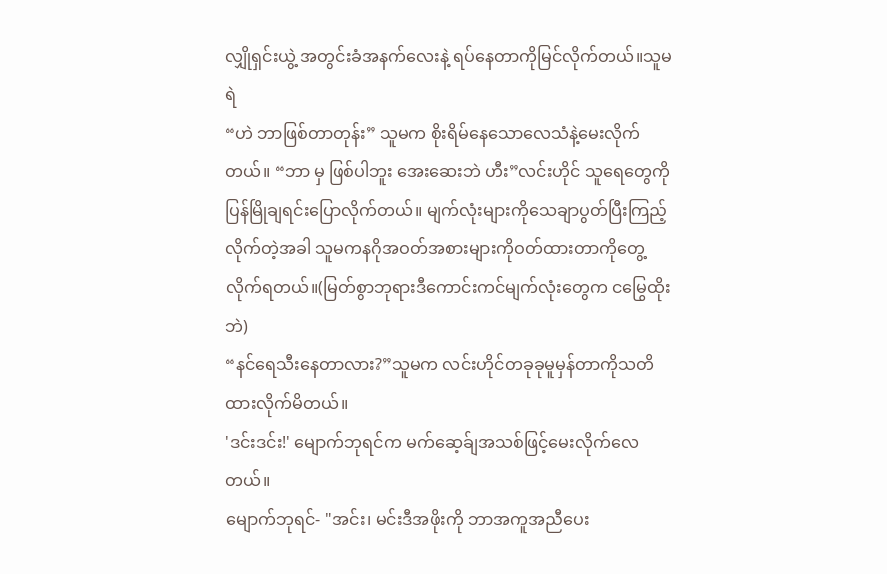လျှိုရှင်းယွဲ့ အတွင်းခံအနက်လေးနဲ့ ရပ်နေတာကိုမြင်လိုက်တယ်။သူမရဲ
“ဟဲ ဘာဖြစ်တာတုန်း” သူမက စိုးရိမ်နေသောလေသံနဲ့မေးလိုက်တယ်။ “ဘာ မှ ဖြစ်ပါဘူး အေးဆေးဘဲ ဟီး”လင်းဟိုင် သူရေတွေကိုပြန်မြိုချရင်းပြောလိုက်တယ်။ မျက်လုံးများကိုသေချာပွတ်ပြီးကြည့်လိုက်တဲ့အခါ သူမကနဂိုအဝတ်အစားများကိုဝတ်ထားတာကိုတွေ့လိုက်ရတယ်။(မြတ်စွာဘုရားဒီကောင်းကင်မျက်လုံးတွေက ငမြွေထိုးဘဲ)
“နင်ရေသီးနေတာလား?”သူမက လင်းဟိုင်တခုခုမူမှန်တာကိုသတိထားလိုက်မိတယ်။
'ဒင်းဒင်း!' မျောက်ဘုရင်က မက်ဆေ့ခ်ျအသစ်ဖြင့်မေးလိုက်လေတယ်။
မျောက်ဘုရင်- "အင်း၊ မင်းဒီအဖိုးကို ဘာအကူအညီပေး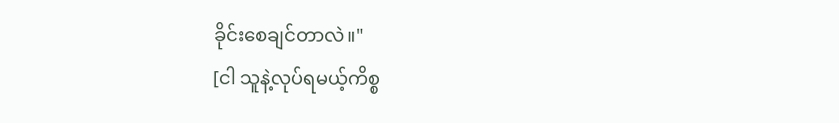ခိုင်းစေချင်တာလဲ။"
[ငါ သူနဲ့လုပ်ရမယ့်ကိစ္စ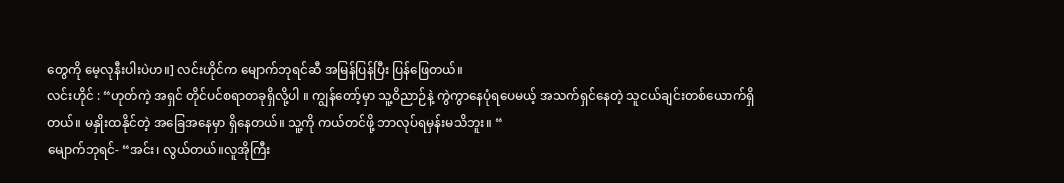တွေကို မေ့လုနီးပါးပဲဟ။] လင်းဟိုင်က မျောက်ဘုရင်ဆီ အမြန်ပြန်ပြီး ပြန်ဖြေတယ်။
လင်းဟိုင် : “ဟုတ်ကဲ့ အရှင် တိုင်ပင်စရာတခုရှိလို့ပါ ။ ကျွန်တော့်မှာ သူ့ဝိညာဉ်နဲ့ ကွဲကွာနေပုံရပေမယ့် အသက်ရှင်နေတဲ့ သူငယ်ချင်းတစ်ယောက်ရှိတယ်။ မနှိုးထနိုင်တဲ့ အခြေအနေမှာ ရှိနေတယ်။ သူ့ကို ကယ်တင်ဖို့ ဘာလုပ်ရမှန်းမသိဘူး။ “
မျောက်ဘုရင်- “အင်း၊ လွယ်တယ်။လူအိုကြီး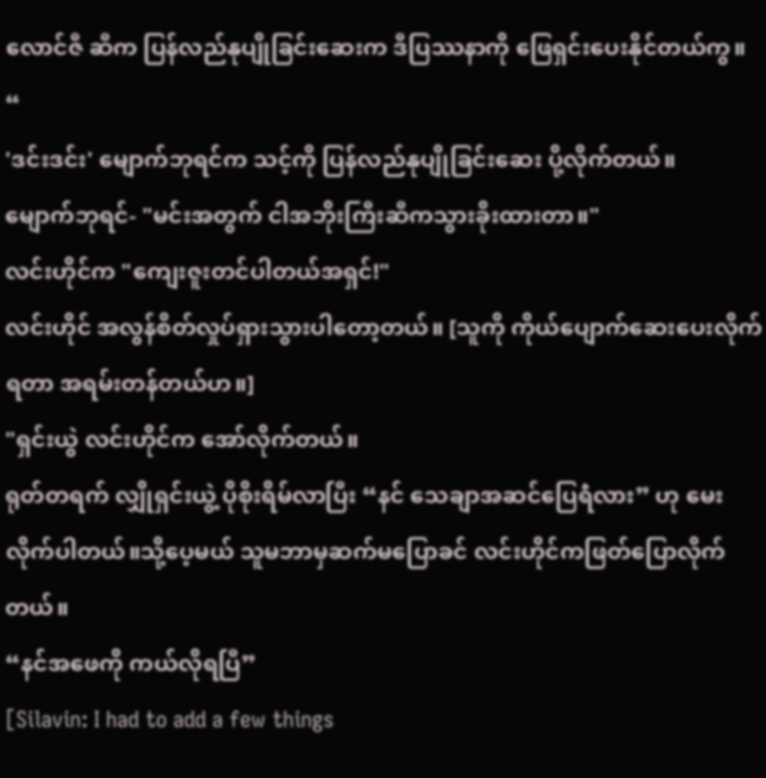လောင်ဇီ ဆီက ပြန်လည်နုပျိုခြင်းဆေးက ဒီပြဿနာကို ဖြေရှင်းပေးနိုင်တယ်ကွ။ “
'ဒင်းဒင်း' မျောက်ဘုရင်က သင့်ကို ပြန်လည်နုပျိုခြင်းဆေး ပို့လိုက်တယ်။
မျောက်ဘုရင်- "မင်းအတွက် ငါအဘိုးကြီးဆီကသွားခိုးထားတာ။"
လင်းဟိုင်က "ကျေးဇူးတင်ပါတယ်အရှင်!"
လင်းဟိုင် အလွန်စိတ်လှုပ်ရှားသွားပါတော့တယ်။ [သူကို ကိုယ်ပျောက်ဆေးပေးလိုက်ရတာ အရမ်းတန်တယ်ဟ။]
"ရှင်းယွဲ လင်းဟိုင်က အော်လိုက်တယ်။
ရုတ်တရက် လျှိုရှင်းယွဲ့ ပိုစိုးရိမ်လာပြီး “နင် သေချာအဆင်ပြေရဲံလား” ဟု မေးလိုက်ပါတယ်။သို့ပေ့မယ် သူမဘာမှဆက်မပြောခင် လင်းဟိုင်ကဖြတ်ပြောလိုက်တယ်။
“နင်အဖေကို ကယ်လိုရပြီ”
[Silavin: I had to add a few things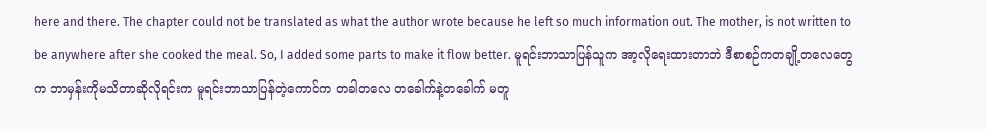here and there. The chapter could not be translated as what the author wrote because he left so much information out. The mother, is not written to be anywhere after she cooked the meal. So, I added some parts to make it flow better. မူရင်းဘာသာပြန်သူက အာ့လိုရေးထားတာဘဲ ဒီစာစဉ်ကတချို့တလေတွေက ဘာမှန်းကိုမသိတာဆိုလိုရင်းက မူရင်းဘာသာပြန်တဲ့ကောင်က တခါတလေ တခေါက်နဲ့တခေါက် မတူ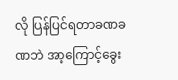လို ပြန်ပြင်ရတာခဏခဏဘဲ အာ့ကြောင့်ခွေး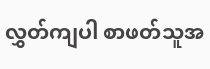လွှတ်ကျပါ စာဖတ်သူအ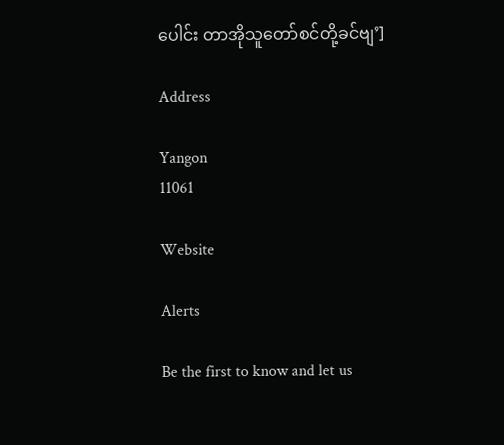ပေါင်း တာအိုသူတော်စင်တို့ခင်ဗျ’]

Address

Yangon
11061

Website

Alerts

Be the first to know and let us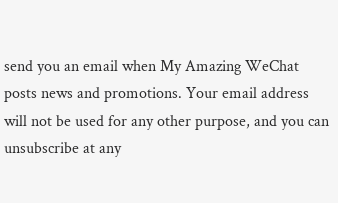send you an email when My Amazing WeChat posts news and promotions. Your email address will not be used for any other purpose, and you can unsubscribe at any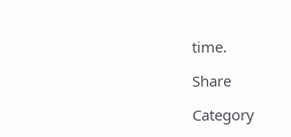time.

Share

Category